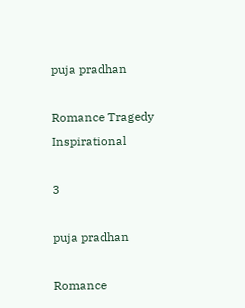puja pradhan

Romance Tragedy Inspirational

3

puja pradhan

Romance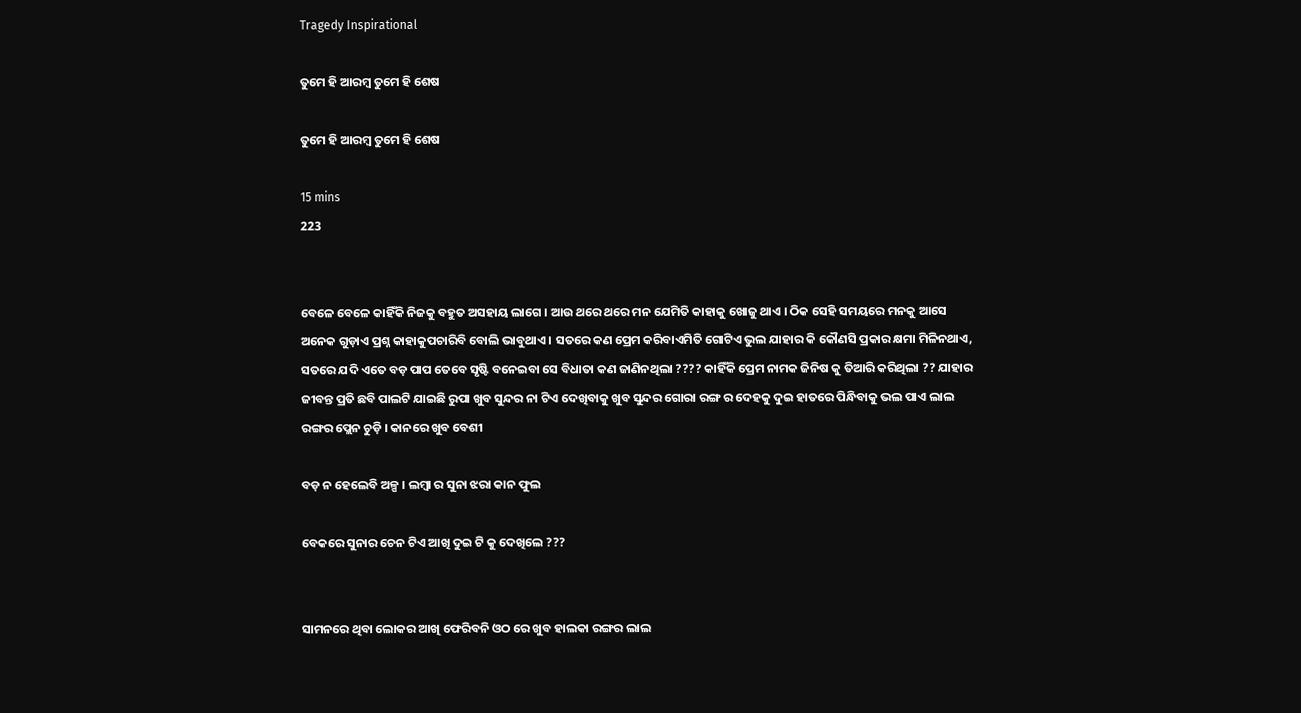Tragedy Inspirational

ତୁମେ ହି ଆରମ୍ବ ତୁମେ ହି ଶେଷ

ତୁମେ ହି ଆରମ୍ବ ତୁମେ ହି ଶେଷ

15 mins
223


ବେଳେ ବେଳେ କାହିଁକି ନିଜକୁ ବହୁତ ଅସହାୟ ଲାଗେ । ଆଉ ଥରେ ଥରେ ମନ ଯେମିତି କାହାକୁ ଖୋଜୁ ଥାଏ । ଠିକ ସେହି ସମୟରେ ମନକୁ ଆସେ ଅନେକ ଗୁଡ଼ାଏ ପ୍ରଶ୍ନ କାହାକୁପଚାରିବି ବୋଲି ଭାବୁଥାଏ । ସତରେ କଣ ପ୍ରେମ କରିବାଏମିତି ଗୋଟିଏ ଭୁଲ ଯାହାର କି କୌଣସି ପ୍ରକାର କ୍ଷମା ମିଳିନଥାଏ, ସତରେ ଯଦି ଏତେ ବଡ଼ ପାପ ତେବେ ସୃଷ୍ଟି ବନେଇବା ସେ ବିଧାତା କଣ ଜାଣିନଥିଲା ???? କାହିଁକି ପ୍ରେମ ନାମକ ଜିନିଷ କୁ ତିଆରି କରିଥିଲା ?? ଯାହାର ଜୀବନ୍ତ ପ୍ରତି ଛବି ପାଲଟି ଯାଇଛି ରୁପା ଖୁବ ସୁନ୍ଦର ନା ଟିଏ ଦେଖିବାକୁ ଖୁବ ସୁନ୍ଦର ଗୋରା ରଙ୍ଗ ର ଦେହକୁ ଦୁଇ ହାତରେ ପିନ୍ଧିବାକୁ ଭଲ ପାଏ ଲାଲ ରଙ୍ଗର ପ୍ଲେନ ଚୁଡ଼ି । କାନରେ ଖୁବ ବେଶୀ

ବଡ଼ ନ ହେଲେବି ଅଳ୍ପ । ଲମ୍ବା ର ସୁନା ଝରା କାନ ଫୁଲ

ବେକରେ ସୁନାର ଚେନ ଟିଏ ଆଖି ଦୁଇ ଟି କୁ ଦେଖିଲେ ???


ସାମନରେ ଥିବା ଲୋକର ଆଖି ଫେରିବନି ଓଠ ରେ ଖୁବ ହାଲକା ରଙ୍ଗର ଲାଲ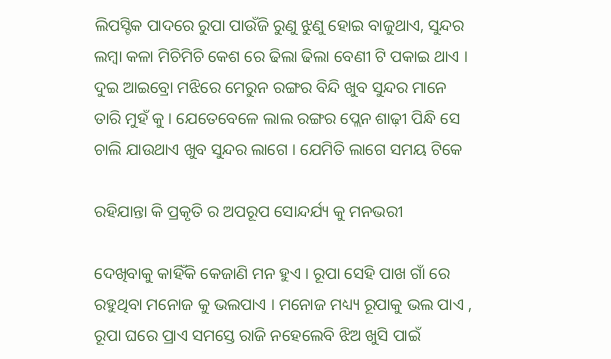ଲିପସ୍ଟିକ ପାଦରେ ରୁପା ପାଉଁଜି ରୁଣୁ ଝୁଣୁ ହୋଇ ବାଜୁଥାଏ, ସୁନ୍ଦର ଲମ୍ବା କଳା ମିଚିମିଚି କେଶ ରେ ଢିଲା ଢିଲା ବେଣୀ ଟି ପକାଇ ଥାଏ । ଦୁଇ ଆଇବ୍ରୋ ମଝିରେ ମେରୁନ ରଙ୍ଗର ବିନ୍ଦି ଖୁବ ସୁନ୍ଦର ମାନେ ତାରି ମୁହଁ କୁ । ଯେତେବେଳେ ଲାଲ ରଙ୍ଗର ପ୍ଲେନ ଶାଢ଼ୀ ପିନ୍ଧି ସେ ଚାଲି ଯାଉଥାଏ ଖୁବ ସୁନ୍ଦର ଲାଗେ । ଯେମିତି ଲାଗେ ସମୟ ଟିକେ

ରହିଯାନ୍ତା କି ପ୍ରକୃତି ର ଅପରୂପ ସୋନ୍ଦର୍ଯ୍ୟ କୁ ମନଭରୀ

ଦେଖିବାକୁ କାହିଁକି କେଜାଣି ମନ ହୁଏ । ରୂପା ସେହି ପାଖ ଗାଁ ରେ ରହୁଥିବା ମନୋଜ କୁ ଭଲପାଏ । ମନୋଜ ମଧ୍ୟ୍ୟ ରୂପାକୁ ଭଲ ପାଏ , ରୂପା ଘରେ ପ୍ରାଏ ସମସ୍ତେ ରାଜି ନହେଲେବି ଝିଅ ଖୁସି ପାଇଁ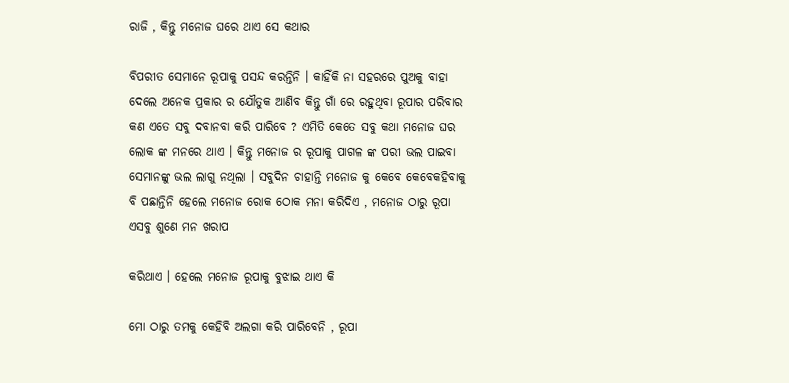ରାଜି , କିନ୍ତୁ ମନୋଜ ଘରେ ଥାଏ ସେ କଥାର

ବିପରୀତ ସେମାନେ ରୂପାକୁ ପସନ୍ଦ କରନ୍ତିନି । କାହିଁକି ନା ସହରରେ ପୁଅକୁ ବାହା ଦେଲେ ଅନେକ ପ୍ରକାର ର ଯୌତୁକ ଆଣିବ କିନ୍ତୁ ଗାଁ ରେ ରହୁଥିବା ରୂପାର ପରିବାର କଣ ଏତେ ସବୁ ଦବାନବା କରି ପାରିବେ ? ଏମିତି କେତେ ସବୁ କଥା ମନୋଜ ଘର ଲୋକ ଙ୍କ ମନରେ ଥାଏ । କିନ୍ତୁ ମନୋଜ ର ରୂପାକୁ ପାଗଳ ଙ୍କ ପରୀ ଭଲ ପାଇବା ସେମାନଙ୍କୁ ଭଲ ଲାଗୁ ନଥିଲା । ସବୁଦିନ ଚାହାନ୍ତି ମନୋଜ କୁ କେବେ କେବେକହିବାକୁ ବି ପଛାନ୍ତିନି ହେଲେ ମନୋଜ ରୋକ ଠୋକ ମନା କରିଦିଏ , ମନୋଜ ଠାରୁ ରୂପା ଏସବୁ ଶୁଣେ ମନ ଖରାପ

କରିଥାଏ । ହେଲେ ମନୋଜ ରୂପାକୁ ବୁଝାଇ ଥାଏ କି

ମୋ ଠାରୁ ତମକୁ କେହିବି ଅଲଗା କରି ପାରିବେନି , ରୂପା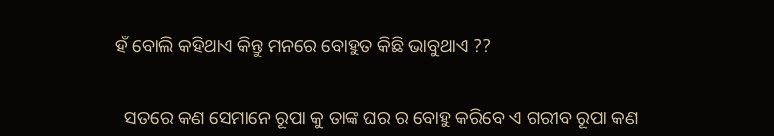ହଁ ବୋଲି କହିଥାଏ କିନ୍ତୁ ମନରେ ବୋହୁତ କିଛି ଭାବୁଥାଏ ??


  ସତରେ କଣ ସେମାନେ ରୂପା କୁ ତାଙ୍କ ଘର ର ବୋହୁ କରିବେ ଏ ଗରୀବ ରୂପା କଣ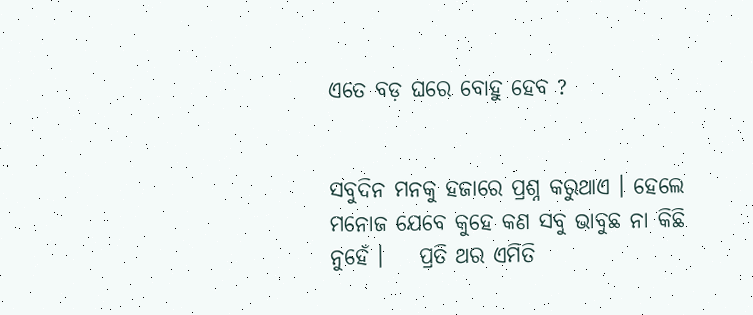ଏତେ ବଡ଼ ଘରେ ବୋହୁ ହେବ ?


ସବୁଦିନ ମନକୁ ହଜାରେ ପ୍ରଶ୍ନ କରୁଥାଏ । ହେଲେ ମନୋଜ ଯେବେ କୁହେ କଣ ସବୁ ଭାବୁଛ ନା କିଛି ନୁହେଁ ।    ପ୍ରତି ଥର ଏମିତି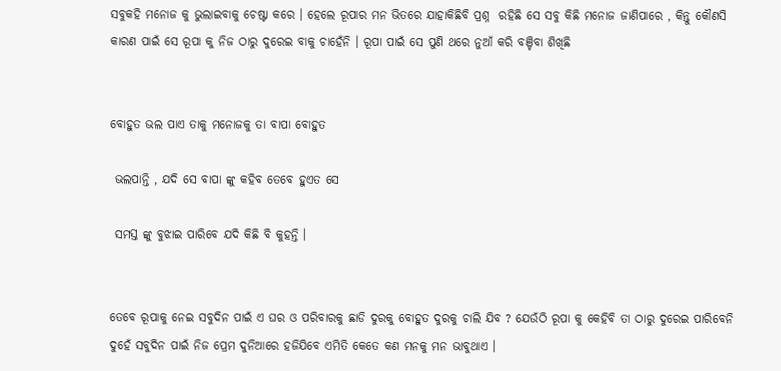ସବୁକହି ମନୋଜ କୁ ଭୁଲାଇବାକୁ ଚେଷ୍ଟା କରେ । ହେଲେ ରୂପାର ମନ ଭିତରେ ଯାହାକିଛିବି ପ୍ରଶ୍ନ  ରହିଛି ସେ ସବୁ କିଛି ମନୋଜ ଜାଣିପାରେ , କିନ୍ତୁ କୌଣସି  କାରଣ ପାଇଁ ସେ ରୂପା କୁ ନିଜ ଠାରୁ ଦୁରେଇ ବାକୁ ଚାହେଁନି । ରୂପା ପାଇଁ ସେ ପୁଣି ଥରେ ନୁଆଁ କରି ବଞ୍ଚିବା ଶିଖିଛି


ବୋହୁତ ଭଲ ପାଏ ତାକୁ ମନୋଜକୁ ତା ବାପା ବୋହୁତ

 ଭଲପାନ୍ତି , ଯଦି ସେ ବାପା ଙ୍କୁ କହିବ ତେବେ ହୁଏତ ସେ

 ସମସ୍ତ ଙ୍କୁ ବୁଝାଇ ପାରିବେ ଯଦି କିଛି ବି କୁହନ୍ତି ।


ତେବେ ରୂପାକୁ ନେଇ ସବୁଦିନ ପାଇଁ ଏ ଘର ଓ ପରିବାରକୁ ଛାଡି ଦୁରକୁ ବୋହୁତ ଦୁରକୁ ଚାଲି ଯିବ ? ଯେଉଁଠି ରୂପା କୁ କେହିବି ତା ଠାରୁ ଦୁରେଇ ପାରିବେନି ଦୁହେଁ ସବୁଦିନ ପାଇଁ ନିଜ ପ୍ରେମ ଦୁନିଆରେ ହଜିଯିବେ ଏମିତି କେତେ କଣ ମନକୁ ମନ ଭାବୁଥାଏ ।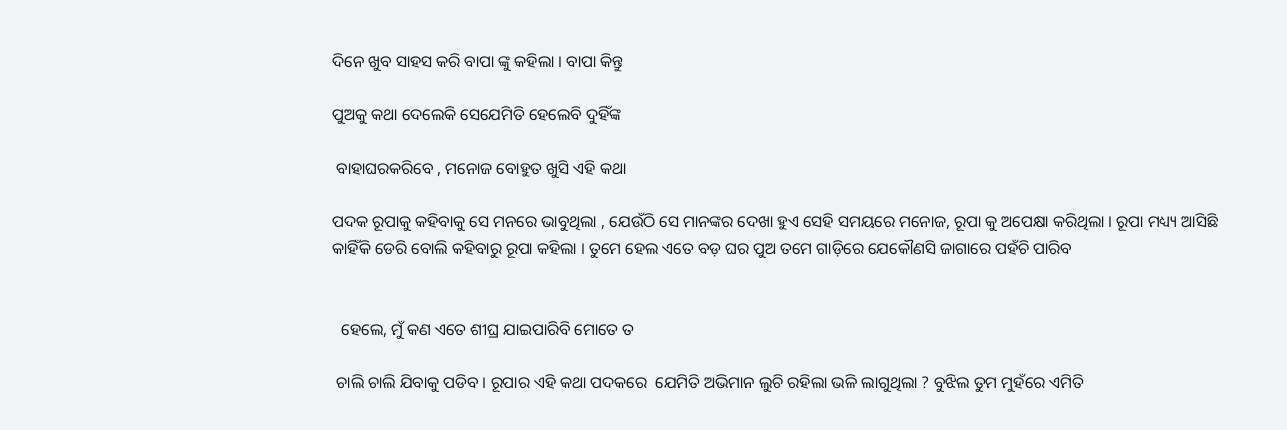ଦିନେ ଖୁବ ସାହସ କରି ବାପା ଙ୍କୁ କହିଲା । ବାପା କିନ୍ତୁ

ପୁଅକୁ କଥା ଦେଲେକି ସେଯେମିତି ହେଲେବି ଦୁହିଁଙ୍କ

 ବାହାଘରକରିବେ , ମନୋଜ ବୋହୁତ ଖୁସି ଏହି କଥା

ପଦକ ରୂପାକୁ କହିବାକୁ ସେ ମନରେ ଭାବୁଥିଲା , ଯେଉଁଠି ସେ ମାନଙ୍କର ଦେଖା ହୁଏ ସେହି ସମୟରେ ମନୋଜ, ରୂପା କୁ ଅପେକ୍ଷା କରିଥିଲା । ରୂପା ମଧ୍ୟ୍ୟ ଆସିଛି କାହିଁକି ଡେରି ବୋଲି କହିବାରୁ ରୂପା କହିଲା । ତୁମେ ହେଲ ଏତେ ବଡ଼ ଘର ପୁଅ ତମେ ଗାଡ଼ିରେ ଯେକୌଣସି ଜାଗାରେ ପହଁଚି ପାରିବ


  ହେଲେ, ମୁଁ କଣ ଏତେ ଶୀଘ୍ର ଯାଇପାରିବି ମୋତେ ତ

 ଚାଲି ଚାଲି ଯିବାକୁ ପଡିବ । ରୂପାର ଏହି କଥା ପଦକରେ  ଯେମିତି ଅଭିମାନ ଲୁଚି ରହିଲା ଭଳି ଲାଗୁଥିଲା ? ବୁଝିଲ ତୁମ ମୁହଁରେ ଏମିତି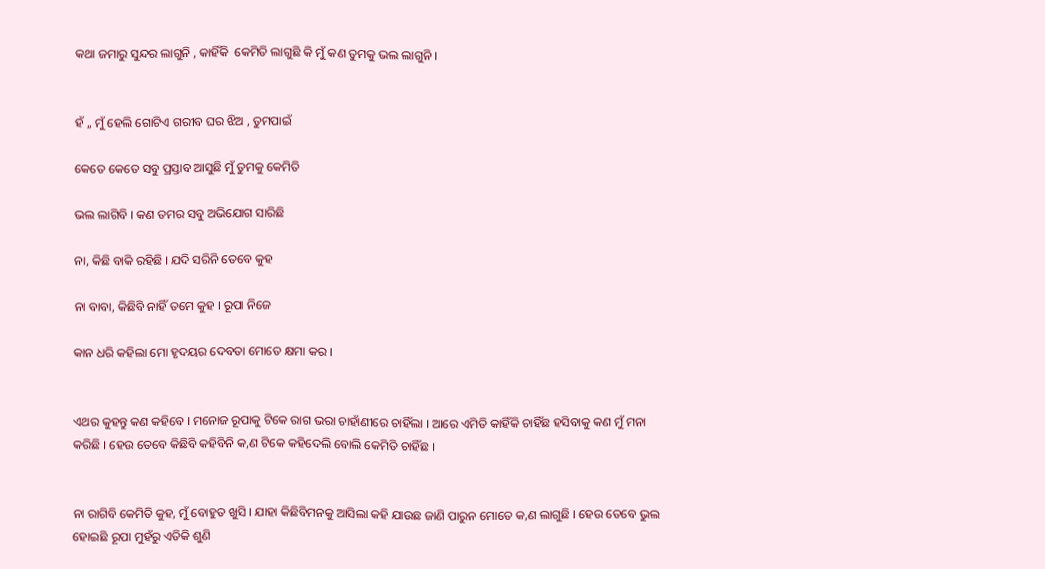କଥା ଜମାରୁ ସୁନ୍ଦର ଲାଗୁନି , କାହିଁକି  କେମିତି ଲାଗୁଛି କି ମୁଁ କଣ ତୁମକୁ ଭଲ ଲାଗୁନି ।


ହଁ ,, ମୁଁ ହେଲି ଗୋଟିଏ ଗରୀବ ଘର ଝିଅ , ତୁମପାଇଁ

କେତେ କେତେ ସବୁ ପ୍ରସ୍ତାବ ଆସୁଛି ମୁଁ ତୁମକୁ କେମିତି

ଭଲ ଲାଗିବି । କଣ ତମର ସବୁ ଅଭିଯୋଗ ସାରିଛି

ନା, କିଛି ବାକି ରହିଛି । ଯଦି ସରିନି ତେବେ କୁହ

ନା ବାବା, କିଛିବି ନାହିଁ ତମେ କୁହ । ରୂପା ନିଜେ

କାନ ଧରି କହିଲା ମୋ ହୃଦୟର ଦେବତା ମୋତେ କ୍ଷମା କର ।


ଏଥର କୁହନ୍ତୁ କଣ କହିବେ । ମନୋଜ ରୂପାକୁ ଟିକେ ରାଗ ଭରା ଚାହାଁଣୀରେ ଚାହିଁଲା । ଆରେ ଏମିତି କାହିଁକି ଚାହିଁଛ ହସିବାକୁ କଣ ମୁଁ ମନା କରିଛି । ହେଉ ତେବେ କିଛିବି କହିବିନି କ,ଣ ଟିକେ କହିଦେଲି ବୋଲି କେମିତି ଚାହିଁଛ ।


ନା ରାଗିବି କେମିତି କୁହ, ମୁଁ ବୋହୁତ ଖୁସି । ଯାହା କିଛିବିମନକୁ ଆସିଲା କହି ଯାଉଛ ଜାଣି ପାରୁନ ମୋତେ କ,ଣ ଲାଗୁଛି । ହେଉ ତେବେ ଭୁଲ ହୋଇଛି ରୂପା ମୁହଁରୁ ଏତିକି ଶୁଣି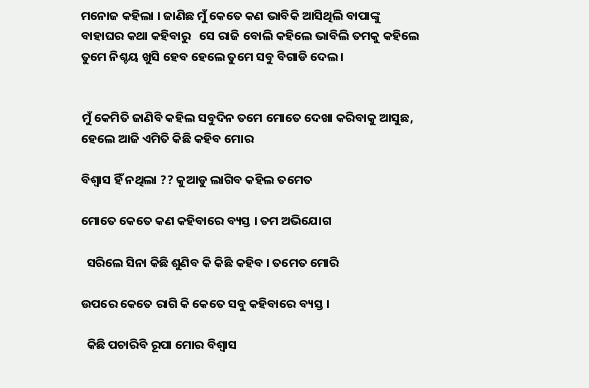ମନୋଜ କହିଲା । ଜାଣିଛ ମୁଁ କେତେ କଣ ଭାବିକି ଆସିଥିଲି ବାପାଙ୍କୁ ବାହାଘର କଥା କହିବାରୁ   ସେ ରାଜି ବୋଲି କହିଲେ ଭାବିଲି ତମକୁ କହିଲେ ତୁମେ ନିଶ୍ଚୟ ଖୁସି ହେବ ହେଲେ ତୁମେ ସବୁ ବିଗାଡି ଦେଲ ।


ମୁଁ କେମିତି ଜାଣିବି କହିଲ ସବୁଦିନ ତମେ ମୋତେ ଦେଖା କରିବାକୁ ଆସୁଛ, ହେଲେ ଆଜି ଏମିତି କିଛି କହିବ ମୋର

ବିଶ୍ୱାସ ହିଁ ନଥିଲା ?? କୁଆଡୁ ଲାଗିବ କହିଲ ତମେତ

ମୋତେ କେତେ କଣ କହିବାରେ ବ୍ୟସ୍ତ । ତମ ଅଭିଯୋଗ

  ସରିଲେ ସିନା କିଛି ଶୁଣିବ କି କିଛି କହିବ । ତମେତ ମୋରି

ଉପରେ କେତେ ରାଗି କି କେତେ ସବୁ କହିବାରେ ବ୍ୟସ୍ତ ।

  କିଛି ପଚାରିବି ରୂପା ମୋର ବିଶ୍ୱାସ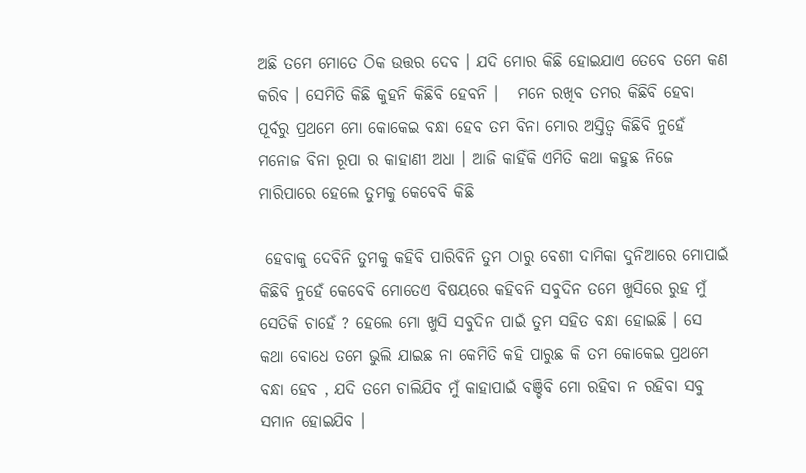ଅଛି ତମେ ମୋତେ ଠିକ ଉତ୍ତର ଦେବ । ଯଦି ମୋର କିଛି ହୋଇଯାଏ ତେବେ ତମେ କଣ କରିବ । ସେମିତି କିଛି କୁହନି କିଛିବି ହେବନି ।   ମନେ ରଖିବ ତମର କିଛିବି ହେବା ପୂର୍ବରୁ ପ୍ରଥମେ ମୋ କୋକେଇ ବନ୍ଧା ହେବ ତମ ବିନା ମୋର ଅସ୍ତିତ୍ୱ କିଛିବି ନୁହେଁ ମନୋଜ ବିନା ରୂପା ର କାହାଣୀ ଅଧା । ଆଜି କାହିଁକି ଏମିତି କଥା କହୁଛ ନିଜେ ମାରିପାରେ ହେଲେ ତୁମକୁ କେବେବି କିଛି

 ହେବାକୁ ଦେବିନି ତୁମକୁ କହିବି ପାରିବିନି ତୁମ ଠାରୁ ବେଶୀ ଦାମିକା ଦୁନିଆରେ ମୋପାଇଁ କିଛିବି ନୁହେଁ କେବେବି ମୋତେଏ ବିଷୟରେ କହିବନି ସବୁଦିନ ତମେ ଖୁସିରେ ରୁହ ମୁଁ ସେତିକି ଚାହେଁ ? ହେଲେ ମୋ ଖୁସି ସବୁଦିନ ପାଇଁ ତୁମ ସହିତ ବନ୍ଧା ହୋଇଛି । ସେ କଥା ବୋଧେ ତମେ ଭୁଲି ଯାଇଛ ନା କେମିତି କହି ପାରୁଛ କି ତମ କୋକେଇ ପ୍ରଥମେ ବନ୍ଧା ହେବ , ଯଦି ତମେ ଚାଲିଯିବ ମୁଁ କାହାପାଇଁ ବଞ୍ଚିବି ମୋ ରହିବା ନ ରହିବା ସବୁ ସମାନ ହୋଇଯିବ ।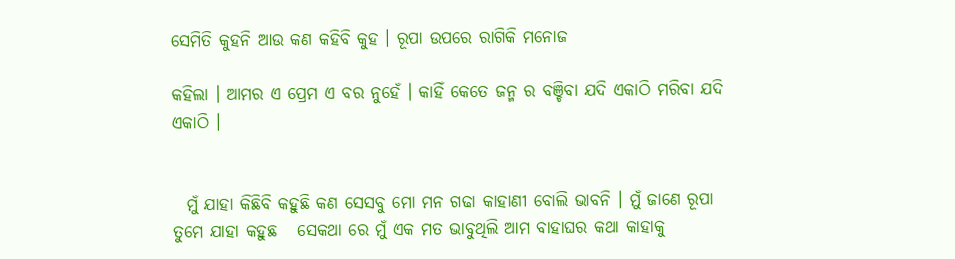ସେମିତି କୁହନି ଆଉ କଣ କହିବି କୁହ । ରୂପା ଉପରେ ରାଗିକି ମନୋଜ

କହିଲା । ଆମର ଏ ପ୍ରେମ ଏ ବର ନୁହେଁ । କାହିଁ କେତେ ଜନ୍ମ ର ବଞ୍ଚିବା ଯଦି ଏକାଠି ମରିବା ଯଦି ଏକାଠି ।


  ମୁଁ ଯାହା କିଛିବି କହୁଛି କଣ ସେସବୁ ମୋ ମନ ଗଢା କାହାଣୀ ବୋଲି ଭାବନି । ମୁଁ ଜାଣେ ରୂପା ତୁମେ ଯାହା କହୁଛ   ସେକଥା ରେ ମୁଁ ଏକ ମତ ଭାବୁଥିଲି ଆମ ବାହାଘର କଥା କାହାକୁ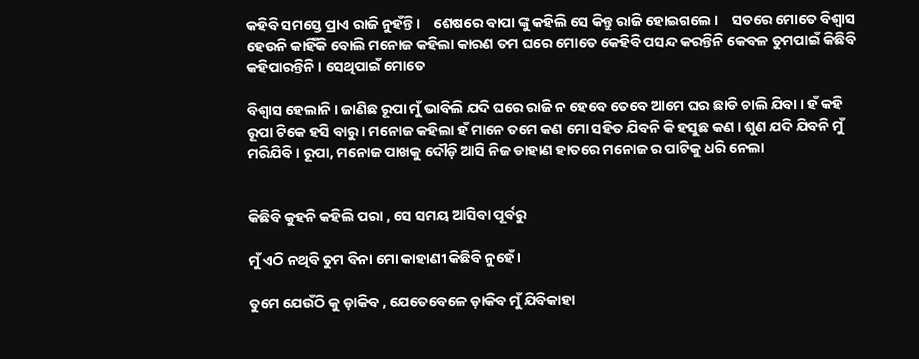କହିବି ସମସ୍ତେ ପ୍ରାଏ ରାଜି ନୁହଁନ୍ତି ।    ଶେଷରେ ବାପା ଙ୍କୁ କହିଲି ସେ କିନ୍ତୁ ରାଜି ହୋଇଗଲେ ।    ସତରେ ମୋତେ ବିଶ୍ୱାସ ହେଉନି କାହିଁକି ବୋଲି ମନୋଜ କହିଲା କାରଣ ତମ ଘରେ ମୋତେ କେହିବି ପସନ୍ଦ କରନ୍ତିନି କେବଳ ତୁମପାଇଁ କିଛିବି କହିପାରନ୍ତିନି । ସେଥିପାଇଁ ମୋତେ

ବିଶ୍ୱାସ ହେଲାନି । ଜାଣିଛ ରୂପା ମୁଁ ଭାବିଲି ଯଦି ଘରେ ରାଜି ନ ହେବେ ତେବେ ଆମେ ଘର ଛାଡି ଚାଲି ଯିବା । ହଁ କହି ରୂପା ଟିକେ ହସି ବାରୁ । ମନୋଜ କହିଲା ହଁ ମାନେ ତମେ କଣ ମୋ ସହିତ ଯିବନି କି ହସୁଛ କଣ । ଶୁଣ ଯଦି ଯିବନି ମୁଁ ମରିଯିବି । ରୂପା, ମନୋଜ ପାଖକୁ ଦୌଡ଼ି ଆସି ନିଜ ଡାହାଣ ହାତରେ ମନୋଜ ର ପାଟିକୁ ଧରି ନେଲା


କିଛିବି କୁହନି କହିଲି ପରା , ସେ ସମୟ ଆସିବା ପୂର୍ବରୁ

ମୁଁ ଏଠି ନଥିବି ତୁମ ବିନା ମୋ କାହାଣୀ କିଛିବି ନୁହେଁ ।

ତୁମେ ଯେଉଁଠି କୁ ଡ଼ାକିବ , ଯେତେବେଳେ ଡ଼ାକିବ ମୁଁ ଯିବିକାହା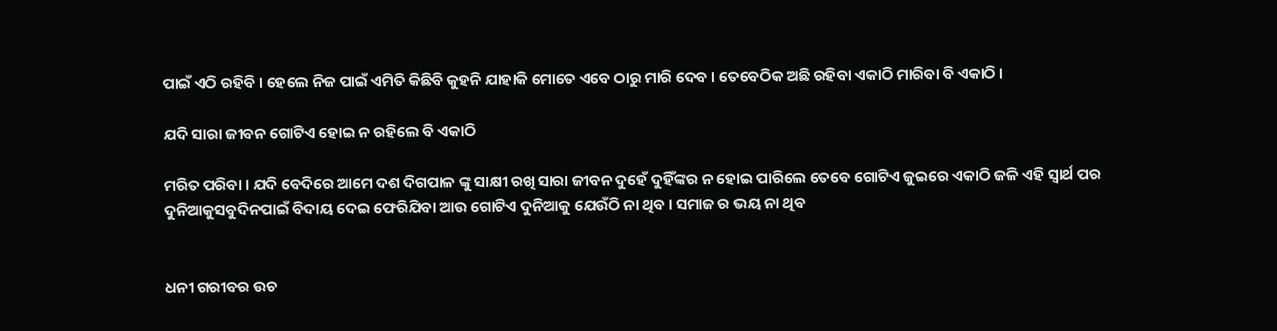ପାଇଁ ଏଠି ରହିବି । ହେଲେ ନିଜ ପାଇଁ ଏମିତି କିଛିବି କୁହନି ଯାହାକି ମୋତେ ଏବେ ଠାରୁ ମାରି ଦେବ । ତେବେଠିକ ଅଛି ରହିବା ଏକାଠି ମାରିବା ବି ଏକାଠି ।

ଯଦି ସାରା ଜୀବନ ଗୋଟିଏ ହୋଇ ନ ରହିଲେ ବି ଏକାଠି

ମରିତ ପରିବା । ଯଦି ବେଦିରେ ଆମେ ଦଶ ଦିଗପାଳ ଙ୍କୁ ସାକ୍ଷୀ ରଖି ସାରା ଜୀବନ ଦୁହେଁ ଦୁହିଁଙ୍କର ନ ହୋଇ ପାରିଲେ ତେବେ ଗୋଟିଏ ଜୁଇରେ ଏକାଠି ଜଳି ଏହି ସ୍ୱାର୍ଥ ପର ଦୁନିଆକୁସବୁଦିନପାଇଁ ବିଦାୟ ଦେଇ ଫେରିଯିବା ଆଉ ଗୋଟିଏ ଦୁନିଆକୁ ଯେଉଁଠି ନା ଥିବ । ସମାଜ ର ଭୟ ନା ଥିବ


ଧନୀ ଗରୀବର ଉଚ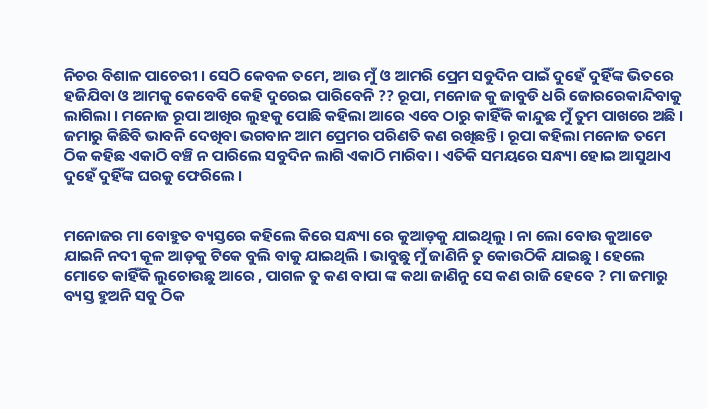ନିଚର ବିଶାଳ ପାଚେରୀ । ସେଠି କେବଳ ତମେ, ଆଉ ମୁଁ ଓ ଆମରି ପ୍ରେମ ସବୁଦିନ ପାଇଁ ଦୁହେଁ ଦୁହିଁଙ୍କ ଭିତରେ ହଜିଯିବା ଓ ଆମକୁ କେବେବି କେହି ଦୁରେଇ ପାରିବେନି ?? ରୂପା, ମନୋଜ କୁ ଜାବୁଡି ଧରି ଜୋରରେକାନ୍ଦିବାକୁ ଲାଗିଲା । ମନୋଜ ରୂପା ଆଖିର ଲୁହକୁ ପୋଛି କହିଲା ଆରେ ଏବେ ଠାରୁ କାହିଁକି କାନ୍ଦୁଛ ମୁଁ ତୁମ ପାଖରେ ଅଛି । ଜମାରୁ କିଛିବି ଭାବନି ଦେଖିବା ଭଗବାନ ଆମ ପ୍ରେମର ପରିଣତି କଣ ରଖିଛନ୍ତି । ରୂପା କହିଲା ମନୋଜ ତମେ ଠିକ କହିଛ ଏକାଠି ବଞ୍ଚି ନ ପାରିଲେ ସବୁଦିନ ଲାଗି ଏକାଠି ମାରିବା । ଏତିକି ସମୟରେ ସନ୍ଧ୍ୟା ହୋଇ ଆସୁଥାଏ ଦୁହେଁ ଦୁହିଁଙ୍କ ଘରକୁ ଫେରିଲେ ।


ମନୋଜର ମା ବୋହୁତ ବ୍ୟସ୍ତରେ କହିଲେ କିରେ ସନ୍ଧ୍ୟା ରେ କୁଆଡ଼କୁ ଯାଇଥିଲୁ । ନା ଲୋ ବୋଉ କୁଆଡେ ଯାଇନି ନଦୀ କୂଳ ଆଡ଼କୁ ଟିକେ ବୁଲି ବାକୁ ଯାଇଥିଲି । ଭାବୁଛୁ ମୁଁ ଜାଣିନି ତୁ କୋଉଠିକି ଯାଇଛୁ । ହେଲେ ମୋତେ କାହିଁକି ଲୁଚୋଉଛୁ ଆରେ , ପାଗଳ ତୁ କଣ ବାପା ଙ୍କ କଥା ଜାଣିନୁ ସେ କଣ ରାଜି ହେବେ ? ମା ଜମାରୁ ବ୍ୟସ୍ତ ହୁଅନି ସବୁ ଠିକ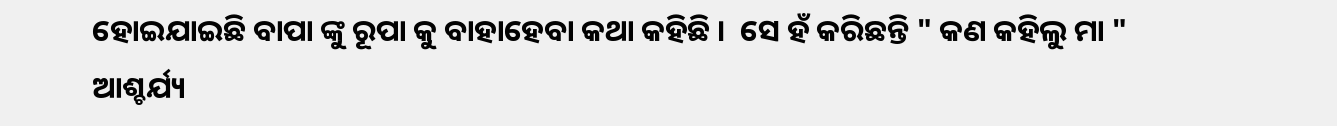ହୋଇଯାଇଛି ବାପା ଙ୍କୁ ରୂପା କୁ ବାହାହେବା କଥା କହିଛି ।  ସେ ହଁ କରିଛନ୍ତି " କଣ କହିଲୁ ମା " ଆଶ୍ଚର୍ଯ୍ୟ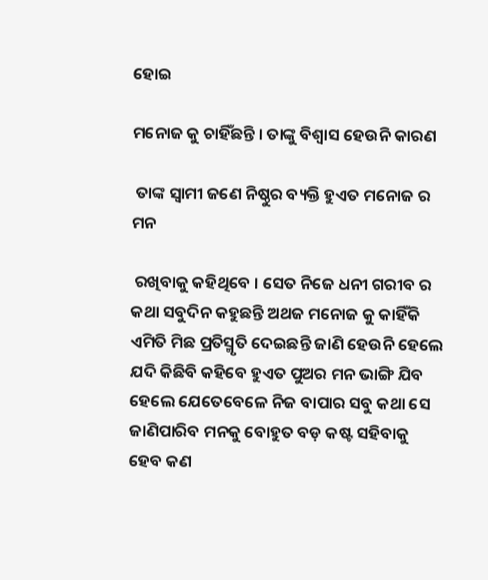ହୋଇ

ମନୋଜ କୁ ଚାହିଁଛନ୍ତି । ତାଙ୍କୁ ବିଶ୍ୱାସ ହେଉନି କାରଣ

 ତାଙ୍କ ସ୍ୱାମୀ ଜଣେ ନିଷ୍ଠୁର ବ୍ୟକ୍ତି ହୁଏତ ମନୋଜ ର ମନ

 ରଖିବାକୁ କହିଥିବେ । ସେତ ନିଜେ ଧନୀ ଗରୀବ ର କଥା ସବୁଦିନ କହୁଛନ୍ତି ଅଥଜ ମନୋଜ କୁ କାହିଁକି ଏମିତି ମିଛ ପ୍ରତିସ୍ମୃତି ଦେଇଛନ୍ତି ଜାଣି ହେଉନି ହେଲେ ଯଦି କିଛିବି କହିବେ ହୁଏତ ପୁଅର ମନ ଭାଙ୍ଗି ଯିବ ହେଲେ ଯେତେବେଳେ ନିଜ ବାପାର ସବୁ କଥା ସେ ଜାଣିପାରିବ ମନକୁ ବୋହୁତ ବଡ଼ କଷ୍ଟ ସହିବାକୁ ହେବ କଣ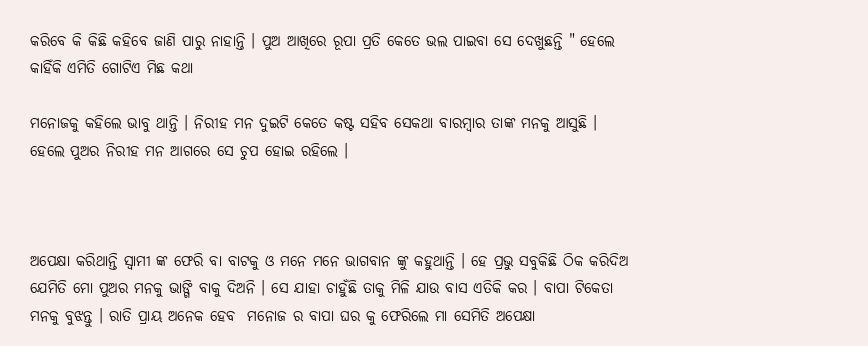କରିବେ କି କିଛି କହିବେ ଜାଣି ପାରୁ ନାହାନ୍ତି । ପୁଅ ଆଖିରେ ରୂପା ପ୍ରତି କେତେ ଭଲ ପାଇବା ସେ ଦେଖୁଛନ୍ତି " ହେଲେ କାହିଁକି ଏମିତି ଗୋଟିଏ ମିଛ କଥା

ମନୋଜକୁ କହିଲେ ଭାବୁ ଥାନ୍ତି । ନିରୀହ ମନ ଦୁଇଟି କେତେ କଷ୍ଟ ସହିବ ସେକଥା ବାରମ୍ବାର ତାଙ୍କ ମନକୁ ଆସୁଛି ।  ହେଲେ ପୁଅର ନିରୀହ ମନ ଆଗରେ ସେ ଚୁପ ହୋଇ ରହିଲେ ।



ଅପେକ୍ଷା କରିଥାନ୍ତି ସ୍ୱାମୀ ଙ୍କ ଫେରି ବା ବାଟକୁ ଓ ମନେ ମନେ ଭାଗବାନ ଙ୍କୁ କହୁଥାନ୍ତି । ହେ ପ୍ରଭୁ ସବୁକିଛି ଠିକ କରିଦିଅ ଯେମିତି ମୋ ପୁଅର ମନକୁ ଭାଙ୍ଗି ବାକୁ ଦିଅନି । ସେ ଯାହା ଚାହୁଁଛି ତାକୁ ମିଳି ଯାଉ ବାସ ଏତିକି କର । ବାପା ଟିକେତା ମନକୁ ବୁଝନ୍ତୁ । ରାତି ପ୍ରାୟ ଅନେକ ହେବ  ମନୋଜ ର ବାପା ଘର କୁ ଫେରିଲେ ମା ସେମିତି ଅପେକ୍ଷା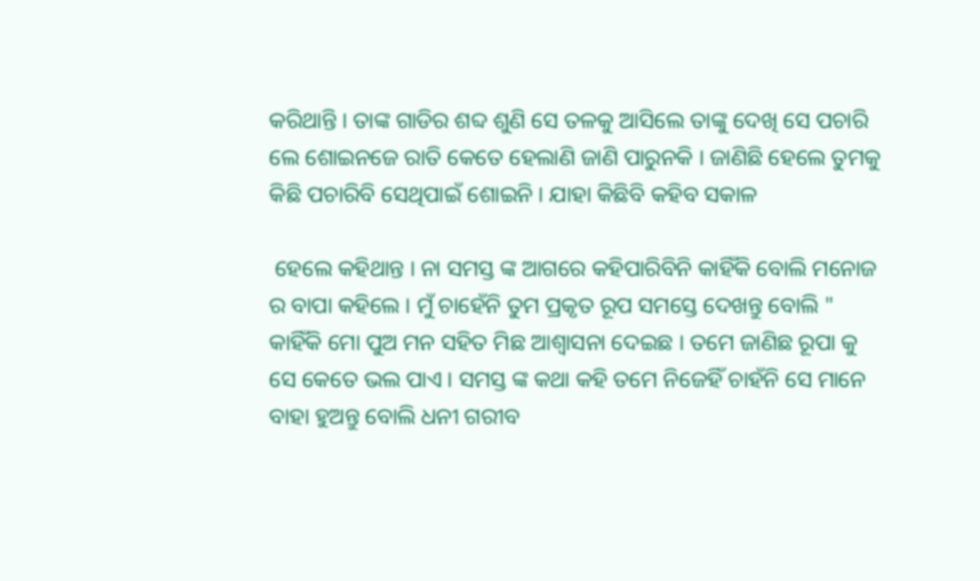କରିଥାନ୍ତି । ତାଙ୍କ ଗାଡିର ଶବ୍ଦ ଶୁଣି ସେ ତଳକୁ ଆସିଲେ ତାଙ୍କୁ ଦେଖି ସେ ପଚାରି ଲେ ଶୋଇନଜେ ରାତି କେତେ ହେଲାଣି ଜାଣି ପାରୁନକି । ଜାଣିଛି ହେଲେ ତୁମକୁ କିଛି ପଚାରିବି ସେଥିପାଇଁ ଶୋଇନି । ଯାହା କିଛିବି କହିବ ସକାଳ

 ହେଲେ କହିଥାନ୍ତ । ନା ସମସ୍ତ ଙ୍କ ଆଗରେ କହିପାରିବିନି କାହିଁକି ବୋଲି ମନୋଜ ର ବାପା କହିଲେ । ମୁଁ ଚାହେଁନି ତୁମ ପ୍ରକୃତ ରୂପ ସମସ୍ତେ ଦେଖନ୍ତୁ ବୋଲି " କାହିଁକି ମୋ ପୁଅ ମନ ସହିତ ମିଛ ଆଶ୍ୱାସନା ଦେଇଛ । ତମେ ଜାଣିଛ ରୂପା କୁ ସେ କେତେ ଭଲ ପାଏ । ସମସ୍ତ ଙ୍କ କଥା କହି ତମେ ନିଜେହିଁ ଚାହଁନି ସେ ମାନେ ବାହା ହୁଅନ୍ତୁ ବୋଲି ଧନୀ ଗରୀବ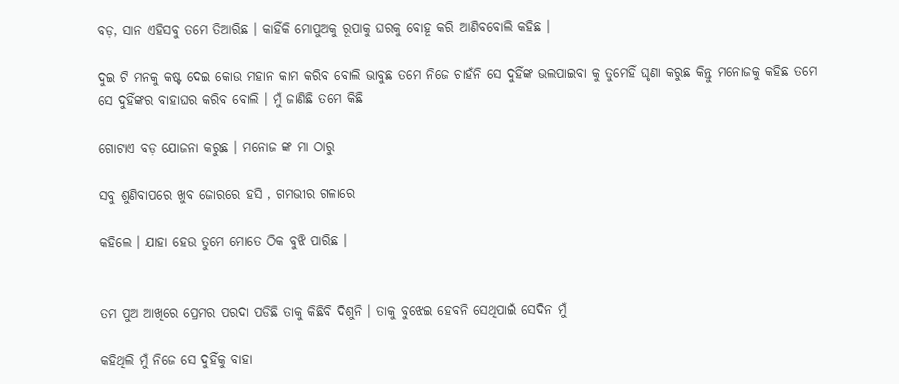ବଡ଼, ସାନ ଏହିସବୁ ତମେ ତିଆରିଛ । କାହିଁକି ମୋପୁଅକୁ ରୂପାକୁ ଘରକୁ ବୋହୂ କରି ଆଣିବବୋଲି କହିଛ ।

ଦୁଇ ଟି ମନକୁ କଷ୍ଟ ଦେଇ କୋଉ ମହାନ କାମ କରିବ ବୋଲି ଭାବୁଛ ତମେ ନିଜେ ଚାହଁନି ସେ ଦୁହିଁଙ୍କ ଭଲପାଇବା କୁ ତୁମେହିଁ ଘୃଣା କରୁଛ କିନ୍ତୁ ମନୋଜକୁ କହିଛ ତମେ ସେ ଦୁହିଁଙ୍କର ବାହାଘର କରିବ ବୋଲି । ମୁଁ ଜାଣିଛି ତମେ କିଛି

ଗୋଟାଏ ବଡ଼ ଯୋଜନା କରୁଛ । ମନୋଜ ଙ୍କ ମା ଠାରୁ

ସବୁ ଶୁଣିବାପରେ ଖୁବ ଜୋରରେ ହସି , ଗମଭୀର ଗଳାରେ

କହିଲେ । ଯାହା ହେଉ ତୁମେ ମୋତେ ଠିକ ବୁଝି ପାରିଛ ।


ତମ ପୁଅ ଆଖିରେ ପ୍ରେମର ପରଦା ପଡିଛି ତାକୁ କିଛିବି ଦିଶୁନି । ତାକୁ ବୁଝେଇ ହେବନି ସେଥିପାଇଁ ସେଦିନ ମୁଁ

କହିଥିଲି ମୁଁ ନିଜେ ସେ ଦୁହିଁକୁ ବାହା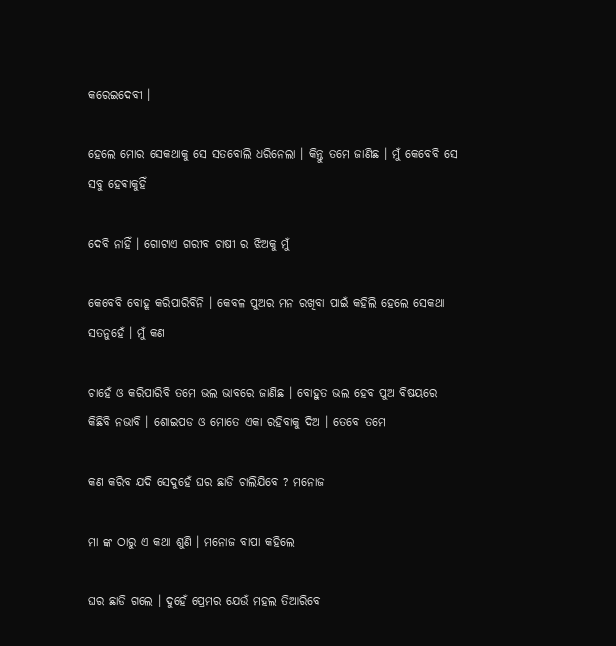କରେଇଦେବୀ ।

ହେଲେ ମୋର ସେକଥାକୁ ସେ ସତବୋଲି ଧରିନେଲା । କିନ୍ତୁ ତମେ ଜାଣିଛ । ମୁଁ କେବେବି ସେ ସବୁ ହେଵାକୁହିଁ

ଦେବି ନାହିଁ । ଗୋଟାଏ ଗରୀବ ଚାଷୀ ର ଝିଅକୁ ମୁଁ

କେବେବି ବୋହୂ କରିପାରିବିନି । କେବଳ ପୁଅର ମନ ରଖିବା ପାଇଁ କହିଲି ହେଲେ ସେକଥା ସତନୁହେଁ । ମୁଁ କଣ

ଚାହେଁ ଓ କରିପାରିବି ତମେ ଭଲ ଭାବରେ ଜାଣିଛ । ବୋହୁତ ଭଲ ହେବ ପୁଅ ବିଷୟରେ କିଛିବି ନଭାବି । ଶୋଇପଡ ଓ ମୋତେ ଏକା ରହିବାକୁ ଦିଅ । ତେବେ ତମେ

କଣ କରିବ ଯଦି ସେଦୁହେଁ ଘର ଛାଡି ଚାଲିଯିବେ ? ମନୋଜ

ମା ଙ୍କ ଠାରୁ ଏ କଥା ଶୁଣି । ମନୋଜ ବାପା କହିଲେ

ଘର ଛାଡି ଗଲେ । ଦୁହେଁ ପ୍ରେମର ଯେଉଁ ମହଲ ତିଆରିବେ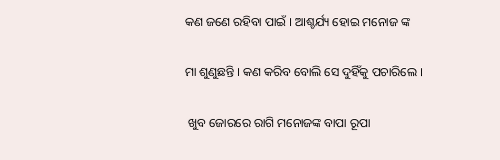କଣ ଜଣେ ରହିବା ପାଇଁ । ଆଶ୍ଚର୍ଯ୍ୟ ହୋଇ ମନୋଜ ଙ୍କ

ମା ଶୁଣୁଛନ୍ତି । କଣ କରିବ ବୋଲି ସେ ଦୁହିଁକୁ ପଚାରିଲେ ।

 ଖୁବ ଜୋରରେ ରାଗି ମନୋଜଙ୍କ ବାପା ରୂପା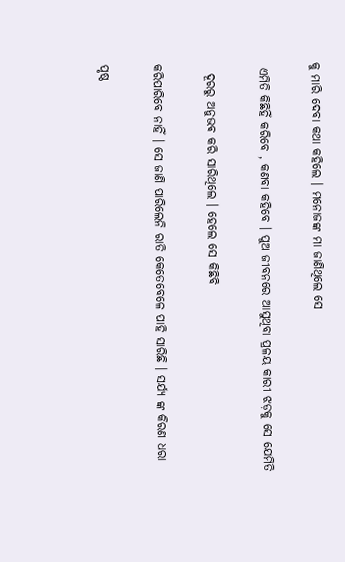କୁ ମାରି ଦେବା କଥା କହିଲେ । ମନୋଜଙ୍କ ମା ଜାଣିଥିଲେ ସେ

 ଏମିତି କିଛିହିଁ କରିବେ , କଣବା କହିବେ । ପୁଅ ଜୀବନରେ ଆସୁଥିବା ପ୍ରଳୟ କାରୀ ଝଡ଼କୁ ସେ ଯେମିତି

  ଦୂରରୁ ଅନୁଭଵ କରି ସାରିଥିଲେ । ହେଲେ ସେ କିଛିବି

କରିପାରିବେ ନାହିଁ । ସେ ଜାଣି ପାରିଲେନି ରାତି କେତେବେଳେ ପାହି ସାରିଛି । ସର୍ଯ୍ୟ ଙ୍କ କିରଣ ଧରା

ପୃଷ୍ଠ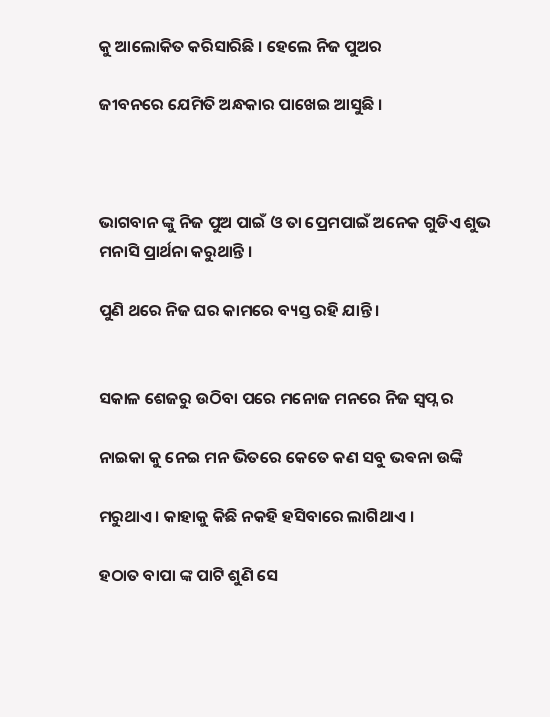କୁ ଆଲୋକିତ କରିସାରିଛି । ହେଲେ ନିଜ ପୁଅର

ଜୀବନରେ ଯେମିତି ଅନ୍ଧକାର ପାଖେଇ ଆସୁଛି ।



ଭାଗବାନ ଙ୍କୁ ନିଜ ପୁଅ ପାଇଁ ଓ ତା ପ୍ରେମପାଇଁ ଅନେକ ଗୁଡିଏ ଶୁଭ ମନାସି ପ୍ରାର୍ଥନା କରୁଥାନ୍ତି ।

ପୁଣି ଥରେ ନିଜ ଘର କାମରେ ବ୍ୟସ୍ତ ରହି ଯାନ୍ତି ।


ସକାଳ ଶେଜରୁ ଉଠିବା ପରେ ମନୋଜ ମନରେ ନିଜ ସ୍ବପ୍ନ ର

ନାଇକା କୁ ନେଇ ମନ ଭିତରେ କେତେ କଣ ସବୁ ଭଵନା ଉଙ୍କି

ମରୁଥାଏ । କାହାକୁ କିଛି ନକହି ହସିବାରେ ଲାଗିଥାଏ ।

ହଠାତ ବାପା ଙ୍କ ପାଟି ଶୁଣି ସେ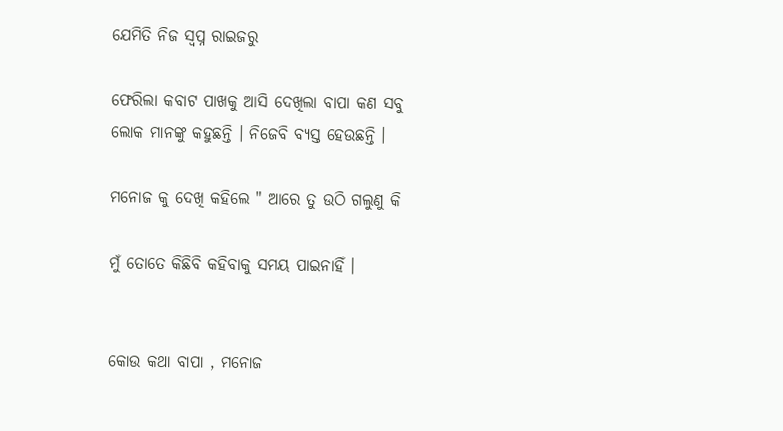ଯେମିତି ନିଜ ସ୍ବପ୍ନ ରାଇଜରୁ

ଫେରିଲା କବାଟ ପାଖକୁ ଆସି ଦେଖିଲା ବାପା କଣ ସବୁ ଲୋକ ମାନଙ୍କୁ କହୁଛନ୍ତି । ନିଜେବି ବ୍ୟସ୍ତ ହେଉଛନ୍ତି ।

ମନୋଜ କୁ ଦେଖି କହିଲେ " ଆରେ ତୁ ଉଠି ଗଲୁଣୁ କି

ମୁଁ ତୋତେ କିଛିବି କହିବାକୁ ସମୟ ପାଇନାହିଁ ।


କୋଉ କଥା ବାପା , ମନୋଜ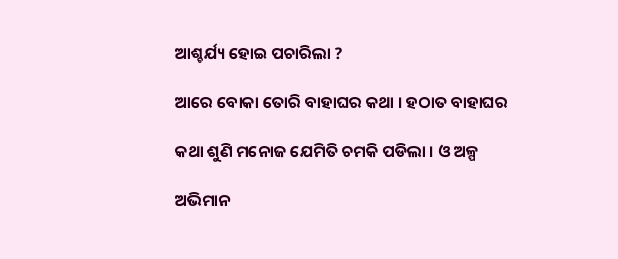ଆଶ୍ଚର୍ଯ୍ୟ ହୋଇ ପଚାରିଲା ?

ଆରେ ବୋକା ତୋରି ବାହାଘର କଥା । ହଠାତ ବାହାଘର

କଥା ଶୁଣି ମନୋଜ ଯେମିତି ଚମକି ପଡିଲା । ଓ ଅଳ୍ପ

ଅଭିମାନ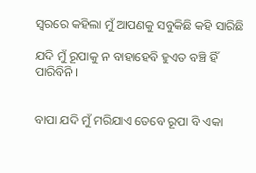ସ୍ୱରରେ କହିଲା ମୁଁ ଆପଣକୁ ସବୁକିଛି କହି ସାରିଛି

ଯଦି ମୁଁ ରୂପାକୁ ନ ବାହାହେବି ହୁଏତ ବଞ୍ଚି ହିଁ ପାରିବିନି ।


ବାପା ଯଦି ମୁଁ ମରିଯାଏ ତେବେ ରୂପା ବି ଏକା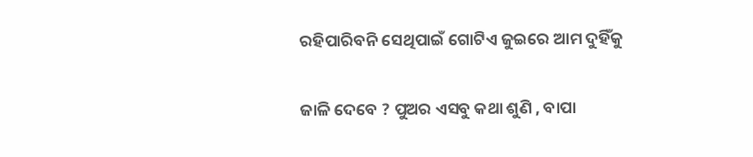ରହିପାରିବନି ସେଥିପାଇଁ ଗୋଟିଏ ଜୁଇରେ ଆମ ଦୁହିଁକୁ

ଜାଳି ଦେବେ ? ପୁଅର ଏସବୁ କଥା ଶୁଣି , ବାପା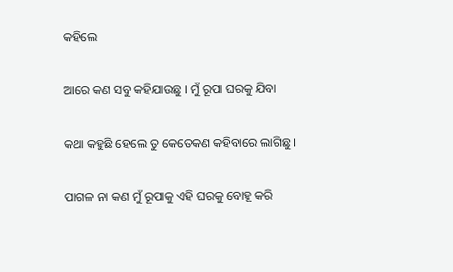କହିଲେ

ଆରେ କଣ ସବୁ କହିଯାଉଛୁ । ମୁଁ ରୂପା ଘରକୁ ଯିବା

କଥା କହୁଛି ହେଲେ ତୁ କେତେକଣ କହିବାରେ ଲାଗିଛୁ ।

ପାଗଳ ନା କଣ ମୁଁ ରୂପାକୁ ଏହି ଘରକୁ ବୋହୂ କରି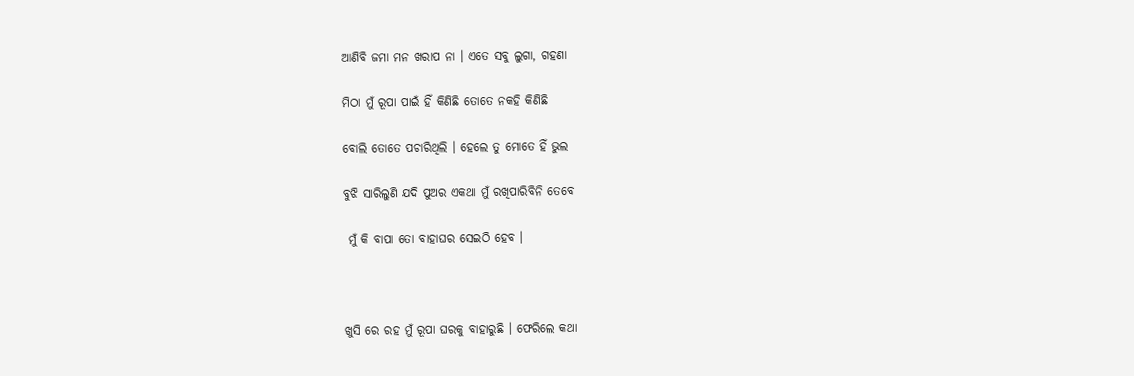ଆଣିବି ଜମା ମନ ଖରାପ ନା । ଏତେ ସବୁ ଲୁଗା, ଗହଣା

ମିଠା ମୁଁ ରୂପା ପାଇଁ ହିଁ କିଣିଛି ତୋତେ ନକହି କିଣିଛି

ବୋଲି ତୋତେ ପଚାରିଥିଲି । ହେଲେ ତୁ ମୋତେ ହିଁ ଭୁଲ

ବୁଝି ସାରିଲୁଣି ଯଦି ପୁଅର ଏକଥା ମୁଁ ରଖିପାରିବିନି ତେବେ

 ମୁଁ କି ବାପା ତୋ ବାହାଘର ସେଇଠି ହେବ ।



ଖୁସି ରେ ରହ ମୁଁ ରୂପା ଘରକୁ ବାହାରୁଛି । ଫେରିଲେ କଥା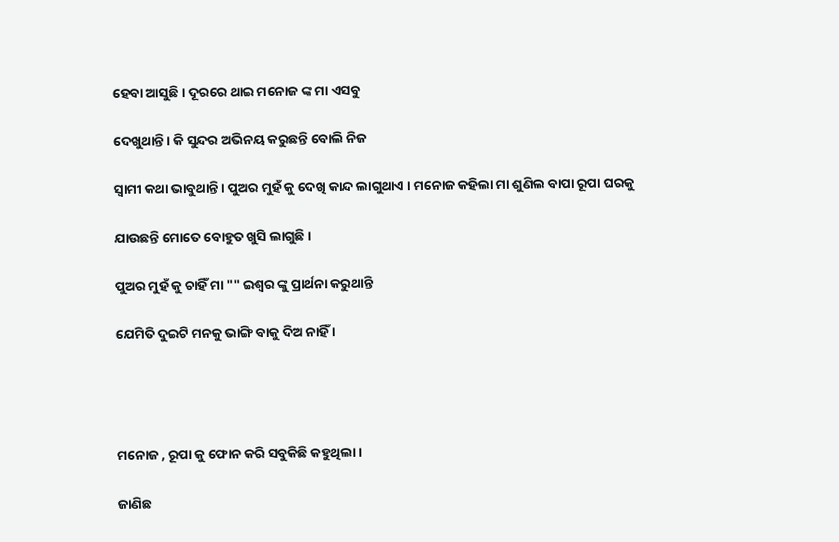ହେବା ଆସୁଛି । ଦୂରରେ ଥାଇ ମନୋଜ ଙ୍କ ମା ଏସବୁ

ଦେଖୁଥାନ୍ତି । କି ସୁନ୍ଦର ଅଭିନୟ କରୁଛନ୍ତି ବୋଲି ନିଜ

ସ୍ୱାମୀ କଥା ଭାବୁଥାନ୍ତି । ପୁଅର ମୁହଁ କୁ ଦେଖି କାନ୍ଦ ଲାଗୁଥାଏ । ମନୋଜ କହିଲା ମା ଶୁଣିଲ ବାପା ରୂପା ଘରକୁ

ଯାଉଛନ୍ତି ମୋତେ ବୋହୁତ ଖୁସି ଲାଗୁଛି ।

ପୁଅର ମୁହଁ କୁ ଚାହିଁ ମା "" ଇଶ୍ୱର ଙ୍କୁ ପ୍ରାର୍ଥନା କରୁଥାନ୍ତି

ଯେମିତି ଦୁଇଟି ମନକୁ ଭାଙ୍ଗି ବାକୁ ଦିଅ ନାହିଁ ।




ମନୋଜ , ରୂପା କୁ ଫୋନ କରି ସବୁକିଛି କହୁଥିଲା ।

ଜାଣିଛ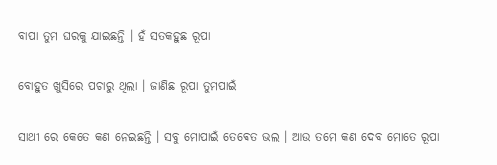ବାପା ତୁମ ଘରକୁ ଯାଇଛନ୍ତି । ହଁ ସତକହୁଛ ରୂପା

ବୋହୁତ ଖୁସିରେ ପଚାରୁ ଥିଲା । ଜାଣିଛ ରୂପା ତୁମପାଇଁ

ସାଥୀ ରେ କେତେ କଣ ନେଇଛନ୍ତି । ସବୁ ମୋପାଇଁ ତେଵେତ ଭଲ । ଆଉ ତମେ କଣ ଦେବ ମୋତେ ରୂପା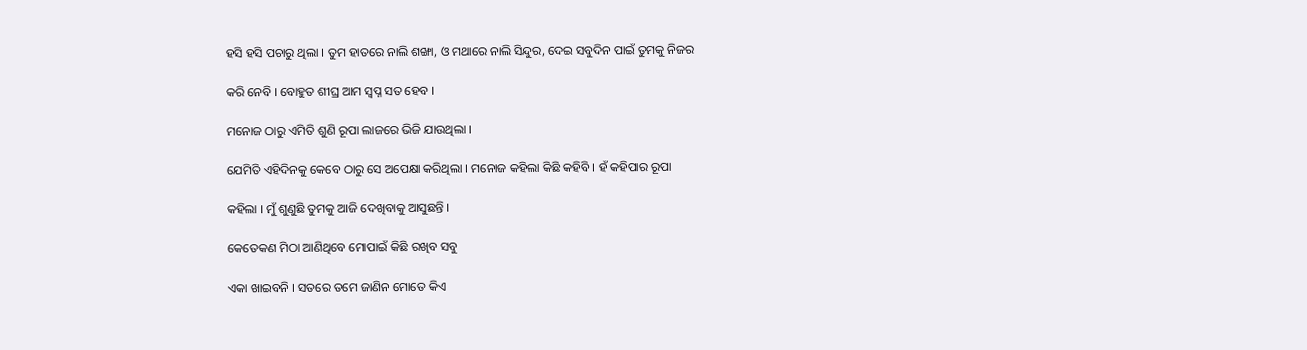ହସି ହସି ପଚାରୁ ଥିଲା । ତୁମ ହାତରେ ନାଲି ଶଙ୍ଖା, ଓ ମଥାରେ ନାଲି ସିନ୍ଦୁର, ଦେଇ ସବୁଦିନ ପାଇଁ ତୁମକୁ ନିଜର

କରି ନେବି । ବୋହୁତ ଶୀଘ୍ର ଆମ ସ୍ବପ୍ନ ସତ ହେବ ।

ମନୋଜ ଠାରୁ ଏମିତି ଶୁଣି ରୂପା ଲାଜରେ ଭିଜି ଯାଉଥିଲା ।

ଯେମିତି ଏହିଦିନକୁ କେବେ ଠାରୁ ସେ ଅପେକ୍ଷା କରିଥିଲା । ମନୋଜ କହିଲା କିଛି କହିବି । ହଁ କହିପାର ରୂପା

କହିଲା । ମୁଁ ଶୁଣୁଛି ତୁମକୁ ଆଜି ଦେଖିବାକୁ ଆସୁଛନ୍ତି ।

କେତେକଣ ମିଠା ଆଣିଥିବେ ମୋପାଇଁ କିଛି ରଖିବ ସବୁ

ଏକା ଖାଇବନି । ସତରେ ତମେ ଜାଣିନ ମୋତେ କିଏ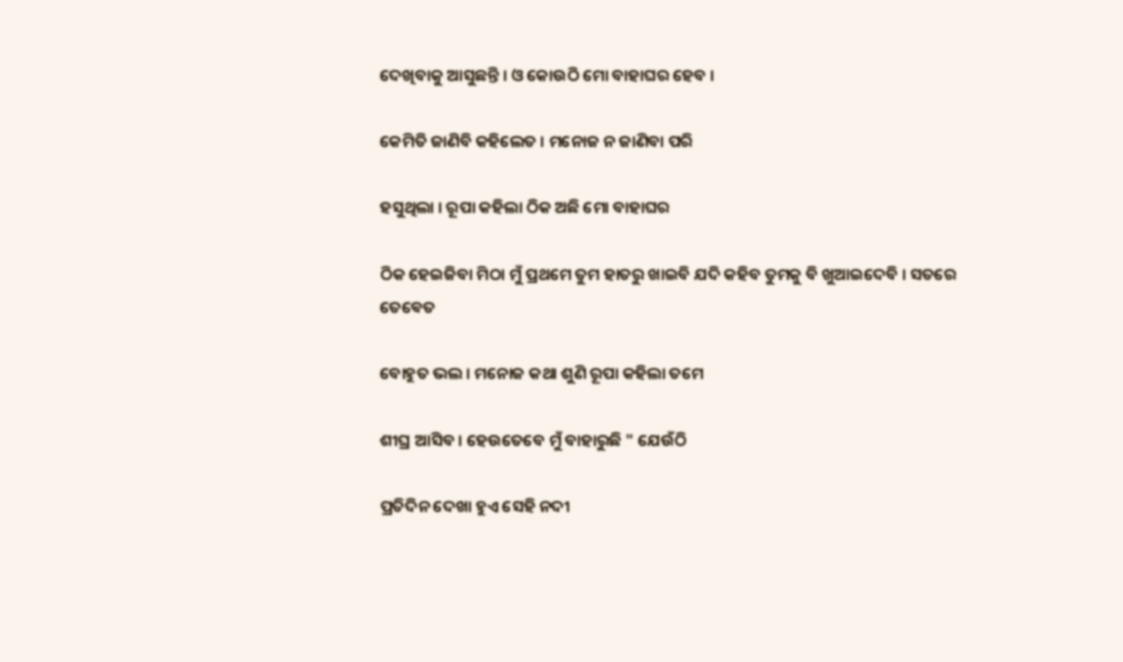ଦେଖିବାକୁ ଆସୁଛନ୍ତି । ଓ କୋଉଠି ମୋ ବାହାଘର ହେବ ।

କେମିତି ଜାଣିବି କହିଲେତ । ମନୋଜ ନ ଜାଣିବା ପରି

ହସୁଥିଲା । ରୂପା କହିଲା ଠିକ ଅଛି ମୋ ବାହାଘର

ଠିକ ହେଇଜିବା ମିଠା ମୁଁ ପ୍ରଥମେ ତୁମ ହାତରୁ ଖାଇବି ଯଦି କହିବ ତୁମକୁ ବି ଖୁଆଇଦେବି । ସତରେ ତେଵେତ

ବୋହୁତ ଭଲ । ମନୋଜ କଥା ଶୁଣି ରୂପା କହିଲା ତମେ

ଶୀଘ୍ର ଆସିବ । ହେଉତେବେ ମୁଁ ବାହାରୁଛି " ଯେଉଁଠି

ପ୍ରତିଦିନ ଦେଖା ହୁଏ ସେହି ନଦୀ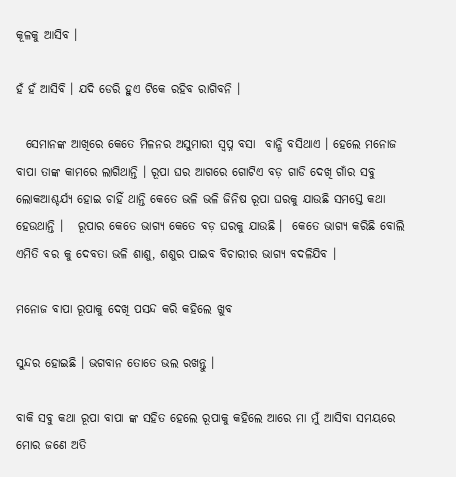କୂଳକୁ ଆସିବ ।

ହଁ ହଁ ଆସିବି । ଯଦି ଡେରି ହୁଏ ଟିକେ ରହିବ ରାଗିବନି ।

  ସେମାନଙ୍କ ଆଖିରେ କେତେ ମିଳନର ଅସୁମାରୀ ସ୍ବପ୍ନ ବସା  ବାନ୍ଧି ବସିଥାଏ । ହେଲେ ମନୋଜ ବାପା ତାଙ୍କ କାମରେ ଲାଗିଥାନ୍ତି । ରୂପା ଘର ଆଗରେ ଗୋଟିଏ ବଡ଼ ଗାଡି ଦେଖି ଗାଁର ସବୁ ଲୋକଆଶ୍ଚର୍ଯ୍ୟ ହୋଇ ଚାହିଁ ଥାନ୍ତି କେତେ ଭଳି ଭଳି ଜିନିଷ ରୂପା ଘରକୁ ଯାଉଛି ସମସ୍ତେ କଥା ହେଉଥାନ୍ତି ।   ରୂପାର କେତେ ଭାଗ୍ୟ କେତେ ବଡ଼ ଘରକୁ ଯାଉଛି ।  କେତେ ଭାଗ୍ୟ କରିଛି ବୋଲି ଏମିତି ବର କୁ ଦେବତା ଭଳି ଶାଶୁ, ଶଶୁର ପାଇବ ବିଚାରୀର ଭାଗ୍ୟ ବଦଳିଯିବ ।

ମନୋଜ ବାପା ରୂପାକୁ ଦେଖି ପସନ୍ଦ କରି କହିଲେ ଖୁବ

ସୁନ୍ଦର ହୋଇଛି । ଭଗବାନ ତୋତେ ଭଲ ରଖନ୍ତୁ ।

ବାକି ସବୁ କଥା ରୂପା ବାପା ଙ୍କ ସହିତ ହେଲେ ରୂପାକୁ କହିଲେ ଆରେ ମା ମୁଁ ଆସିବା ସମୟରେ ମୋର ଜଣେ ଅତି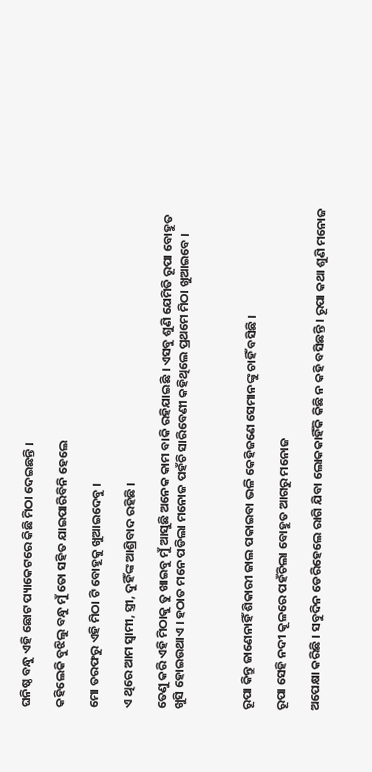ଘନିଷ୍ଠ ବନ୍ଧୁ ଏହି ଛୋଟ ପ୍ୟାକେଟରେ କିଛି ମିଠା ଦେଇଛନ୍ତି ।

କହିଲେକି ବୁଝିଲୁ ବନ୍ଧୁ ମୁଁ ତୋ ସହିତ ଯାଇପାରିବିନି ହେଲେ

ମୋ ତରଫରୁ ଏହି ମିଠା ଟି ବୋହୂକୁ ଖୁଆଇଦେବୁ ।

ଏ ଥିରେ ଆମ ସ୍ୱାମୀ, ସ୍ତ୍ରୀ, ଦୁହିଁଙ୍କ ଆଶ୍ରିବାଦ ରହିଛି ।

ତେଣୁ କରି ଏହି ମିଠାକୁ ତୁ ଖାଇବୁ ମୁଁ ଆସୁଛି ଅନେକ କାମ ବାକି ରହିଯାଇଛି । ଏସବୁ ଶୁଣି ଯେମିତି ରୂପା ବୋହୁତ ଖୁସି ହୋଇଉଥାଏ । ହଠାତ ମନେ ପଡିଲା ମନୋଜ ପହଁଚି ସାରିବେଣୀ କହିଥିଲେ ପ୍ରଥମେ ମିଠା ଖୁଆଇବେ ।



ରୂପା କିନ୍ତୁ ଜାଣେନାହିଁ ଶିକାରୀ ଜାଲ ପକାଇବା ଭଳି କେହିଜଣେ ସେମାନଙ୍କୁ ଚାହିଁ ବସିଛି ।

ରୂପା ସେହି ନଦୀ କୂଳରେ ପହଁଚିଲା ବୋହୁତ ଆଗରୁ ମନୋଜ

ଅପେକ୍ଷା କରିଛି । ସବୁଦିନ ଡେରିହେଲେ ରାଗି ଯିବା ଲୋକକାହିଁକି କିଛି ନ କହି ବସିଛନ୍ତି । ରୂପା କଥା ଶୁଣି ମନୋଜ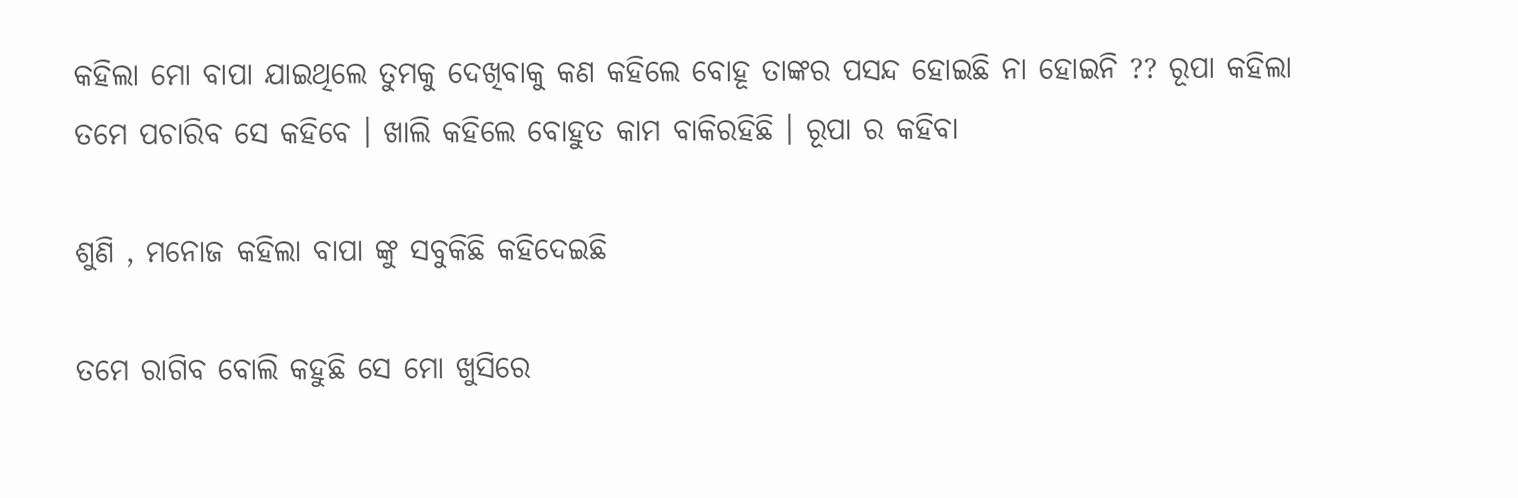କହିଲା ମୋ ବାପା ଯାଇଥିଲେ ତୁମକୁ ଦେଖିବାକୁ କଣ କହିଲେ ବୋହୂ ତାଙ୍କର ପସନ୍ଦ ହୋଇଛି ନା ହୋଇନି ?? ରୂପା କହିଲା ତମେ ପଚାରିବ ସେ କହିବେ । ଖାଲି କହିଲେ ବୋହୁତ କାମ ବାକିରହିଛି । ରୂପା ର କହିବା

ଶୁଣି , ମନୋଜ କହିଲା ବାପା ଙ୍କୁ ସବୁକିଛି କହିଦେଇଛି

ତମେ ରାଗିବ ବୋଲି କହୁଛି ସେ ମୋ ଖୁସିରେ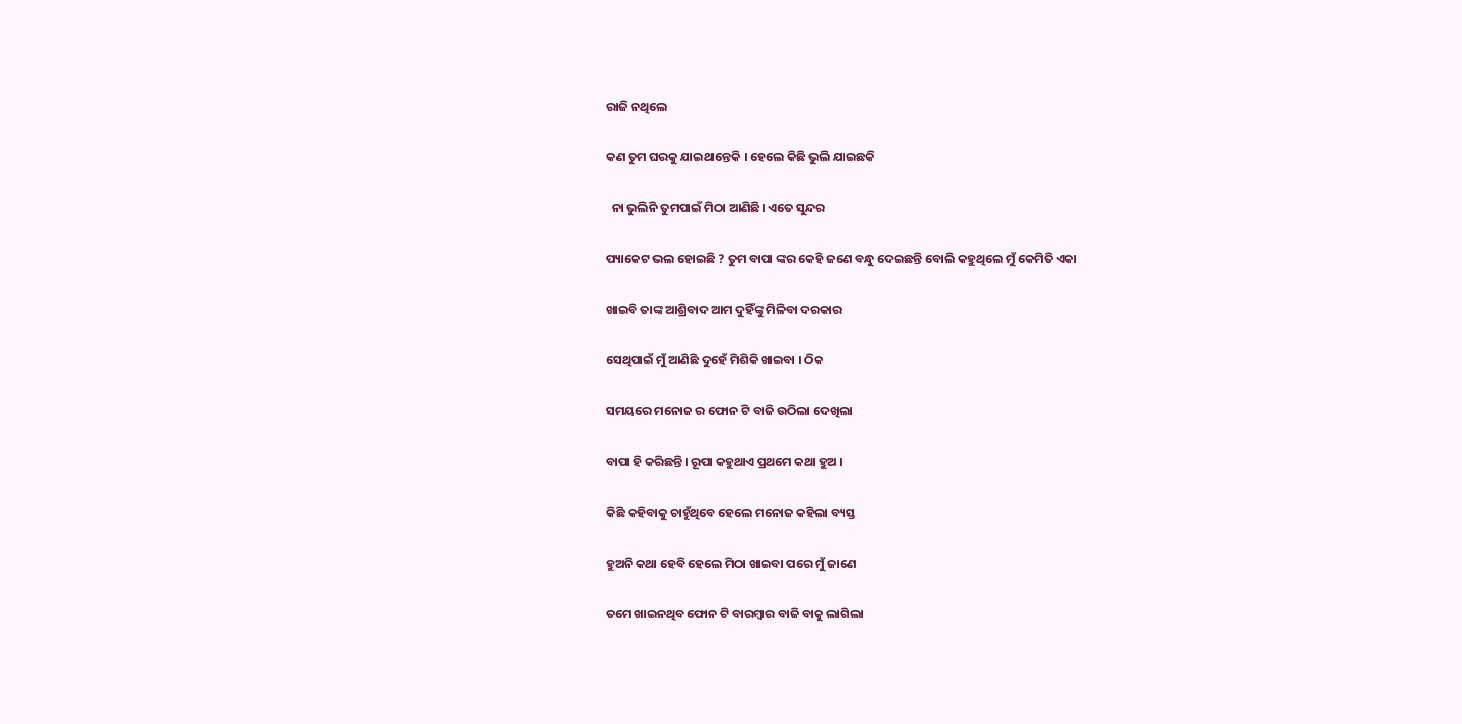ରାଜି ନଥିଲେ

କଣ ତୁମ ଘରକୁ ଯାଇଥାନ୍ତେକି । ହେଲେ କିଛି ଭୁଲି ଯାଇଛକି

  ନା ଭୁଲିନି ତୁମପାଇଁ ମିଠା ଆଣିଛି । ଏତେ ସୁନ୍ଦର

ପ୍ୟାକେଟ ଭଲ ହୋଇଛି ? ତୁମ ବାପା ଙ୍କର କେହି ଜଣେ ବନ୍ଧୁ ଦେଇଛନ୍ତି ବୋଲି କହୁଥିଲେ ମୁଁ କେମିତି ଏକା

ଖାଇବି ତାଙ୍କ ଆଶ୍ରିବାଦ ଆମ ଦୁହିଁଙ୍କୁ ମିଳିବା ଦରକାର

ସେଥିପାଇଁ ମୁଁ ଆଣିଛି ଦୁହେଁ ମିଶିକି ଖାଇବା । ଠିକ

ସମୟରେ ମନୋଜ ର ଫୋନ ଟି ବାଜି ଉଠିଲା ଦେଖିଲା

ବାପା ହି କରିଛନ୍ତି । ରୂପା କହୁଥାଏ ପ୍ରଥମେ କଥା ହୁଅ ।

କିଛି କହିବାକୁ ଚାହୁଁଥିବେ ହେଲେ ମନୋଜ କହିଲା ବ୍ୟସ୍ତ

ହୁଅନି କଥା ହେବି ହେଲେ ମିଠା ଖାଇବା ପରେ ମୁଁ ଜାଣେ

ତମେ ଖାଇନଥିବ ଫୋନ ଟି ବାରମ୍ବାର ବାଜି ବାକୁ ଲାଗିଲା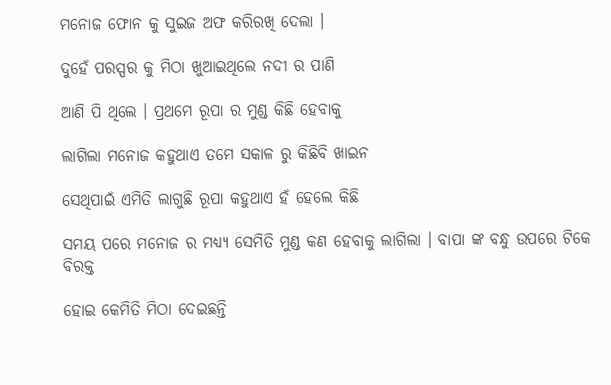ମନୋଜ ଫୋନ କୁ ସୁଇଜ ଅଫ କରିରଖି ଦେଲା ।

ଦୁହେଁ ପରସ୍ପର କୁ ମିଠା ଖୁଆଇଥିଲେ ନଦୀ ର ପାଣି

ଆଣି ପି ଥିଲେ । ପ୍ରଥମେ ରୂପା ର ମୁଣ୍ଡ କିଛି ହେବାକୁ

ଲାଗିଲା ମନୋଜ କହୁଥାଏ ତମେ ସକାଳ ରୁ କିଛିବି ଖାଇନ

ସେଥିପାଇଁ ଏମିତି ଲାଗୁଛି ରୂପା କହୁଥାଏ ହଁ ହେଲେ କିଛି

ସମୟ ପରେ ମନୋଜ ର ମଧ୍ୟ୍ୟ ସେମିତି ମୁଣ୍ଡ କଣ ହେବାକୁ ଲାଗିଲା । ବାପା ଙ୍କ ବନ୍ଧୁ ଉପରେ ଟିକେ ବିରକ୍ତ

ହୋଇ କେମିତି ମିଠା ଦେଇଛନ୍ତି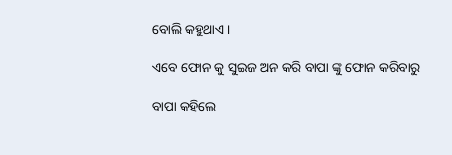ବୋଲି କହୁଥାଏ ।

ଏବେ ଫୋନ କୁ ସୁଇଜ ଅନ କରି ବାପା ଙ୍କୁ ଫୋନ କରିବାରୁ

ବାପା କହିଲେ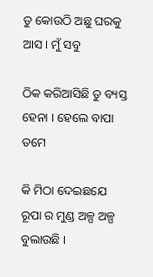ତୁ କୋଉଠି ଅଛୁ ଘରକୁ ଆସ । ମୁଁ ସବୁ

ଠିକ କରିଆସିଛି ତୁ ବ୍ୟସ୍ତ ହେନା । ହେଲେ ବାପା ତମେ

କି ମିଠା ଦେଇଛଯେ ରୂପା ର ମୁଣ୍ଡ ଅଳ୍ପ ଅଳ୍ପ ବୁଲାଉଛି ।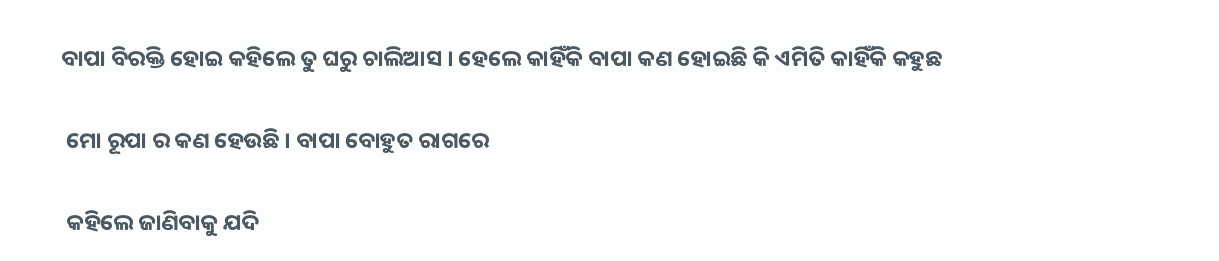ବାପା ବିରକ୍ତି ହୋଇ କହିଲେ ତୁ ଘରୁ ଚାଲିଆସ । ହେଲେ କାହିଁକି ବାପା କଣ ହୋଇଛି କି ଏମିତି କାହିଁକି କହୁଛ

 ମୋ ରୂପା ର କଣ ହେଉଛି । ବାପା ବୋହୁତ ରାଗରେ

 କହିଲେ ଜାଣିବାକୁ ଯଦି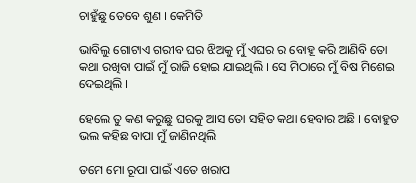ଚାହୁଁଛୁ ତେବେ ଶୁଣ । କେମିତି

ଭାବିଲୁ ଗୋଟାଏ ଗରୀବ ଘର ଝିଅକୁ ମୁଁ ଏଘର ର ବୋହୂ କରି ଆଣିବି ତୋ କଥା ରଖିବା ପାଇଁ ମୁଁ ରାଜି ହୋଇ ଯାଇଥିଲି । ସେ ମିଠାରେ ମୁଁ ବିଷ ମିଶେଇ ଦେଇଥିଲି ।

ହେଲେ ତୁ କଣ କରୁଛୁ ଘରକୁ ଆସ ତୋ ସହିତ କଥା ହେବାର ଅଛି । ବୋହୁତ ଭଲ କହିଛ ବାପା ମୁଁ ଜାଣିନଥିଲି

ତମେ ମୋ ରୂପା ପାଇଁ ଏତେ ଖରାପ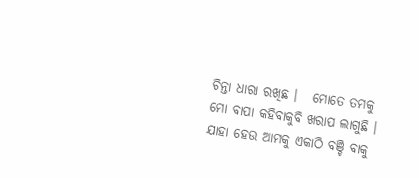ଚିନ୍ତା ଧାରା ରଖିଛ ।   ମୋତେ ତମକୁ ମୋ ବାପା କହିବାକୁବି ଖରାପ ଲାଗୁଛି ।  ଯାହା ହେଉ ଆମକୁ ଏକାଠି ବଞ୍ଚି ବାକୁ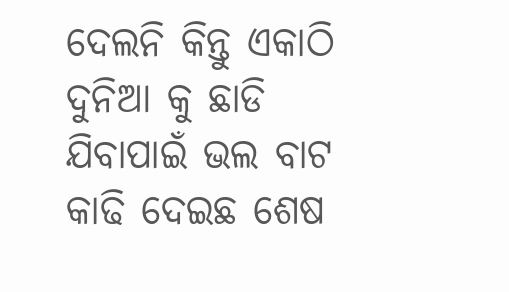ଦେଲନି କିନ୍ତୁ ଏକାଠି ଦୁନିଆ କୁ ଛାଡି ଯିବାପାଇଁ ଭଲ ବାଟ କାଢି ଦେଇଛ ଶେଷ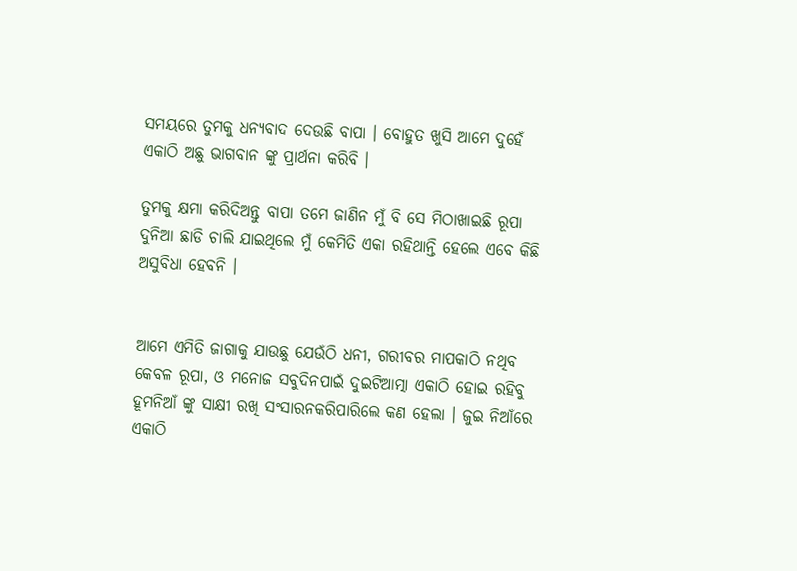ସମୟରେ ତୁମକୁ ଧନ୍ୟବାଦ ଦେଉଛି ବାପା । ବୋହୁତ ଖୁସି ଆମେ ଦୁହେଁ ଏକାଠି ଅଛୁ ଭାଗବାନ ଙ୍କୁ ପ୍ରାର୍ଥନା କରିବି ।

ତୁମକୁ କ୍ଷମା କରିଦିଅନ୍ତୁ ବାପା ତମେ ଜାଣିନ ମୁଁ ବି ସେ ମିଠାଖାଇଛି ରୂପା ଦୁନିଆ ଛାଡି ଚାଲି ଯାଇଥିଲେ ମୁଁ କେମିତି ଏକା ରହିଥାନ୍ତି ହେଲେ ଏବେ କିଛି ଅସୁବିଧା ହେବନି ।


ଆମେ ଏମିତି ଜାଗାକୁ ଯାଉଛୁ ଯେଉଁଠି ଧନୀ, ଗରୀବର ମାପକାଠି ନଥିବ କେବଳ ରୂପା, ଓ ମନୋଜ ସବୁଦିନପାଇଁ ଦୁଇଟିଆତ୍ମା ଏକାଠି ହୋଇ ରହିବୁ ହୂମନିଆଁ ଙ୍କୁ ସାକ୍ଷୀ ରଖି ସଂସାରନକରିପାରିଲେ କଣ ହେଲା । ଜୁଇ ନିଆଁରେ ଏକାଠି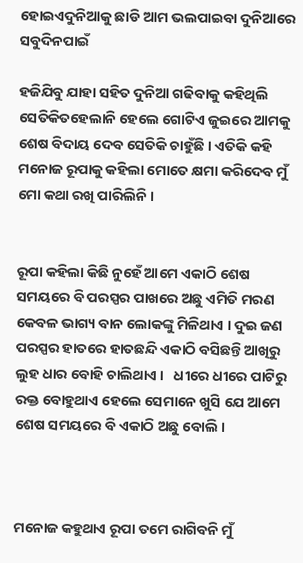ହୋଇଏଦୁନିଆକୁ ଛାଡି ଆମ ଭଲପାଇବା ଦୁନିଆରେ ସବୁଦିନପାଇଁ

ହଜିଯିବୁ ଯାହା ସହିତ ଦୁନିଆ ଗଢିବାକୁ କହିଥିଲି ସେତିକିତହେଲାନି ହେଲେ ଗୋଟିଏ ଜୁଇରେ ଆମକୁ ଶେଷ ବିଦାୟ ଦେବ ସେତିକି ଚାହୁଁଛି । ଏତିକି କହି ମନୋଜ ରୂପାକୁ କହିଲା ମୋତେ କ୍ଷମା କରିଦେବ ମୁଁ ମୋ କଥା ରଖି ପାରିଲିନି ।


ରୂପା କହିଲା କିଛି ନୁହେଁ ଆମେ ଏକାଠି ଶେଷ ସମୟରେ ବି ପରସ୍ପର ପାଖରେ ଅଛୁ ଏମିତି ମରଣ କେବଳ ଭାଗ୍ୟ ବାନ ଲୋକଙ୍କୁ ମିଳିଥାଏ । ଦୁଇ ଜଣ ପରସ୍ପର ହାତରେ ହାତଛନ୍ଦି ଏକାଠି ବସିଛନ୍ତି ଆଖିରୁ ଲୁହ ଧାର ବୋହି ଚାଲିଥାଏ ।   ଧୀରେ ଧୀରେ ପାଟିରୁ ରକ୍ତ ବୋହୁଥାଏ ହେଲେ ସେମାନେ ଖୁସି ଯେ ଆମେ ଶେଷ ସମୟରେ ବି ଏକାଠି ଅଛୁ ବୋଲି ।



ମନୋଜ କହୁଥାଏ ରୂପା ତମେ ରାଗିବନି ମୁଁ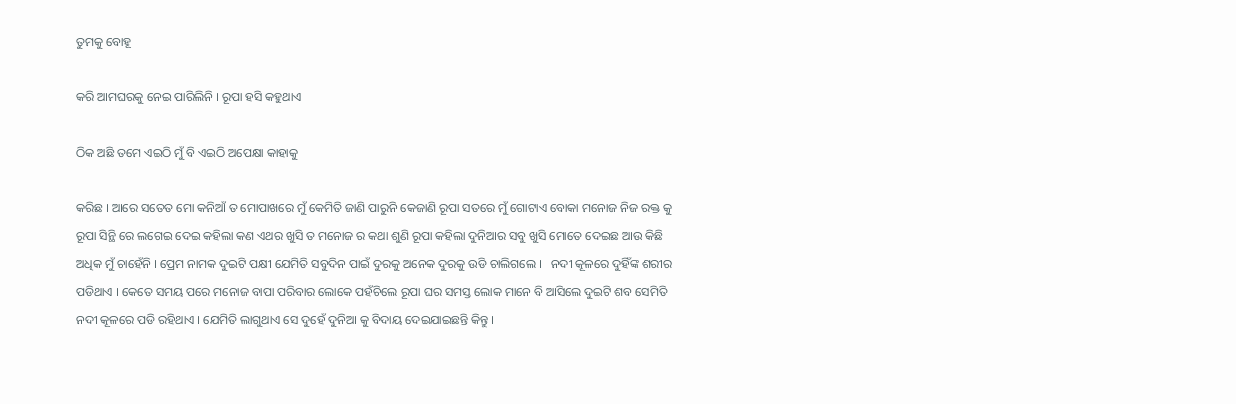ତୁମକୁ ବୋହୂ

କରି ଆମଘରକୁ ନେଇ ପାରିଲିନି । ରୂପା ହସି କହୁଥାଏ

ଠିକ ଅଛି ତମେ ଏଇଠି ମୁଁ ବି ଏଇଠି ଅପେକ୍ଷା କାହାକୁ

କରିଛ । ଆରେ ସତେତ ମୋ କନିଆଁ ତ ମୋପାଖରେ ମୁଁ କେମିତି ଜାଣି ପାରୁନି କେଜାଣି ରୂପା ସତରେ ମୁଁ ଗୋଟାଏ ବୋକା ମନୋଜ ନିଜ ରକ୍ତ କୁ ରୂପା ସିନ୍ଥି ରେ ଲଗେଇ ଦେଇ କହିଲା କଣ ଏଥର ଖୁସି ତ ମନୋଜ ର କଥା ଶୁଣି ରୂପା କହିଲା ଦୁନିଆର ସବୁ ଖୁସି ମୋତେ ଦେଇଛ ଆଉ କିଛି ଅଧିକ ମୁଁ ଚାହେଁନି । ପ୍ରେମ ନାମକ ଦୁଇଟି ପକ୍ଷୀ ଯେମିତି ସବୁଦିନ ପାଇଁ ଦୁରକୁ ଅନେକ ଦୁରକୁ ଉଡି ଚାଲିଗଲେ ।   ନଦୀ କୂଳରେ ଦୁହିଁଙ୍କ ଶରୀର ପଡିଥାଏ । କେତେ ସମୟ ପରେ ମନୋଜ ବାପା ପରିବାର ଲୋକେ ପହଁଚିଲେ ରୂପା ଘର ସମସ୍ତ ଲୋକ ମାନେ ବି ଆସିଲେ ଦୁଇଟି ଶବ ସେମିତି ନଦୀ କୂଳରେ ପଡି ରହିଥାଏ । ଯେମିତି ଲାଗୁଥାଏ ସେ ଦୁହେଁ ଦୁନିଆ କୁ ବିଦାୟ ଦେଇଯାଇଛନ୍ତି କିନ୍ତୁ ।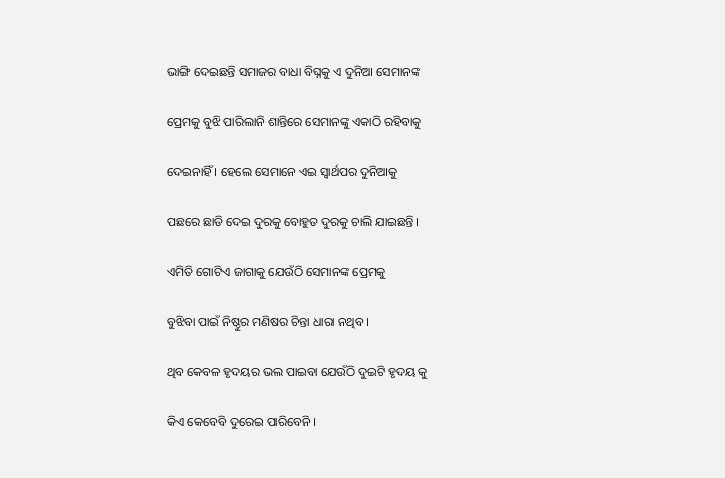ଭାଙ୍ଗି ଦେଇଛନ୍ତି ସମାଜର ବାଧା ବିଘ୍ନକୁ ଏ ଦୁନିଆ ସେମାନଙ୍କ

ପ୍ରେମକୁ ବୁଝି ପାରିଲାନି ଶାନ୍ତିରେ ସେମାନଙ୍କୁ ଏକାଠି ରହିବାକୁ

ଦେଇନାହିଁ । ହେଲେ ସେମାନେ ଏଇ ସ୍ୱାର୍ଥପର ଦୁନିଆକୁ

ପଛରେ ଛାଡି ଦେଇ ଦୁରକୁ ବୋହୁତ ଦୁରକୁ ଚାଲି ଯାଇଛନ୍ତି ।

ଏମିତି ଗୋଟିଏ ଜାଗାକୁ ଯେଉଁଠି ସେମାନଙ୍କ ପ୍ରେମକୁ

ବୁଝିବା ପାଇଁ ନିଷ୍ଠୁର ମଣିଷର ଚିନ୍ତା ଧାରା ନଥିବ ।

ଥିବ କେବଳ ହୃଦୟର ଭଲ ପାଇବା ଯେଉଁଠି ଦୁଇଟି ହୃଦୟ କୁ

କିଏ କେବେବି ଦୁରେଇ ପାରିବେନି ।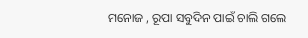ମନୋଜ , ରୂପା ସବୁଦିନ ପାଇଁ ଚାଲି ଗଲେ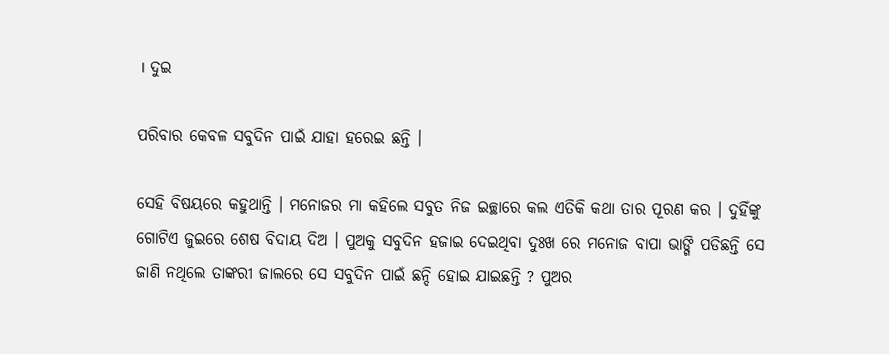। ଦୁଇ

ପରିବାର କେବଳ ସବୁଦିନ ପାଇଁ ଯାହା ହରେଇ ଛନ୍ତି ।

ସେହି ବିଷୟରେ କହୁଥାନ୍ତି । ମନୋଜର ମା କହିଲେ ସବୁତ ନିଜ ଇଚ୍ଛାରେ କଲ ଏତିକି କଥା ତାର ପୂରଣ କର । ଦୁହିଁଙ୍କୁ ଗୋଟିଏ ଜୁଇରେ ଶେଷ ବିଦାୟ ଦିଅ । ପୁଅକୁ ସବୁଦିନ ହଜାଇ ଦେଇଥିବା ଦୁଃଖ ରେ ମନୋଜ ବାପା ଭାଙ୍ଗି ପଡିଛନ୍ତି ସେ ଜାଣି ନଥିଲେ ତାଙ୍କରୀ ଜାଲରେ ସେ ସବୁଦିନ ପାଇଁ ଛନ୍ଦି ହୋଇ ଯାଇଛନ୍ତି ? ପୁଅର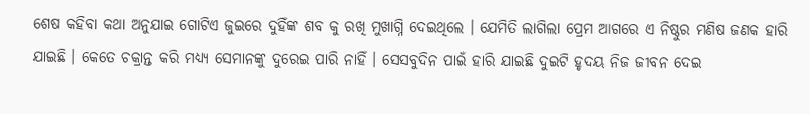ଶେଷ କହିବା କଥା ଅନୁଯାଇ ଗୋଟିଏ ଜୁଇରେ ଦୁହିଁଙ୍କ ଶବ କୁ ରଖି ମୁଖାଗ୍ନି ଦେଇଥିଲେ । ଯେମିତି ଲାଗିଲା ପ୍ରେମ ଆଗରେ ଏ ନିଷ୍ଠୁର ମଣିଷ ଜଣକ ହାରି ଯାଇଛି । କେତେ ଚକ୍ରାନ୍ତ କରି ମଧ୍ୟ୍ୟ ସେମାନଙ୍କୁ ଦୁରେଇ ପାରି ନାହିଁ । ସେସବୁଦିନ ପାଇଁ ହାରି ଯାଇଛି ଦୁଇଟି ହୃଦୟ ନିଜ ଜୀବନ ଦେଇ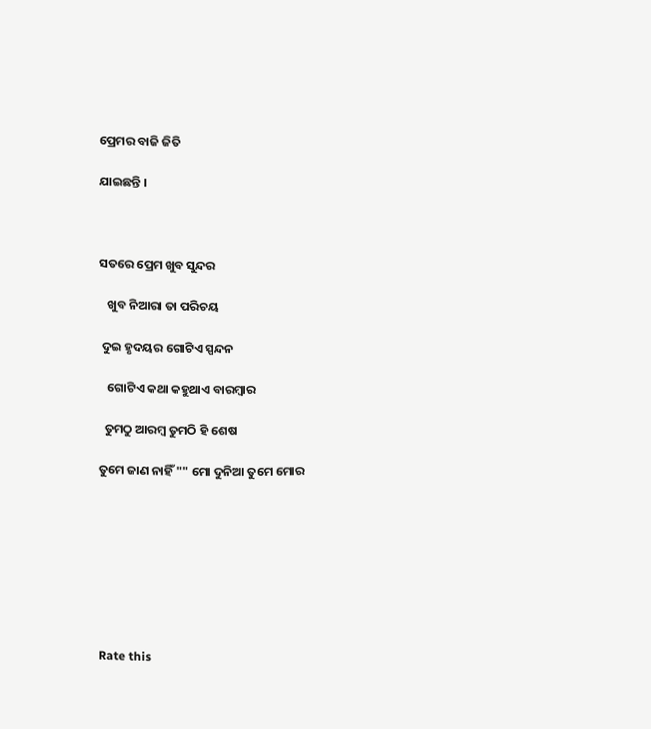ପ୍ରେମର ବାଜି ଜିତି

ଯାଇଛନ୍ତି ।



ସତରେ ପ୍ରେମ ଖୁବ ସୁନ୍ଦର

   ଖୁବ ନିଆରା ତା ପରିଚୟ

 ଦୁଇ ହୃଦୟର ଗୋଟିଏ ସ୍ପନ୍ଦନ

   ଗୋଟିଏ କଥା କହୁଥାଏ ବାରମ୍ବାର

  ତୁମଠୁ ଆରମ୍ବ ତୁମଠି ହି ଶେଷ

ତୁମେ ଜାଣ ନାହିଁ "" ମୋ ଦୁନିଆ ତୁମେ ମୋର








Rate this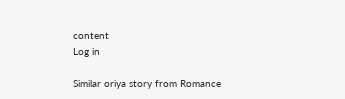content
Log in

Similar oriya story from Romance